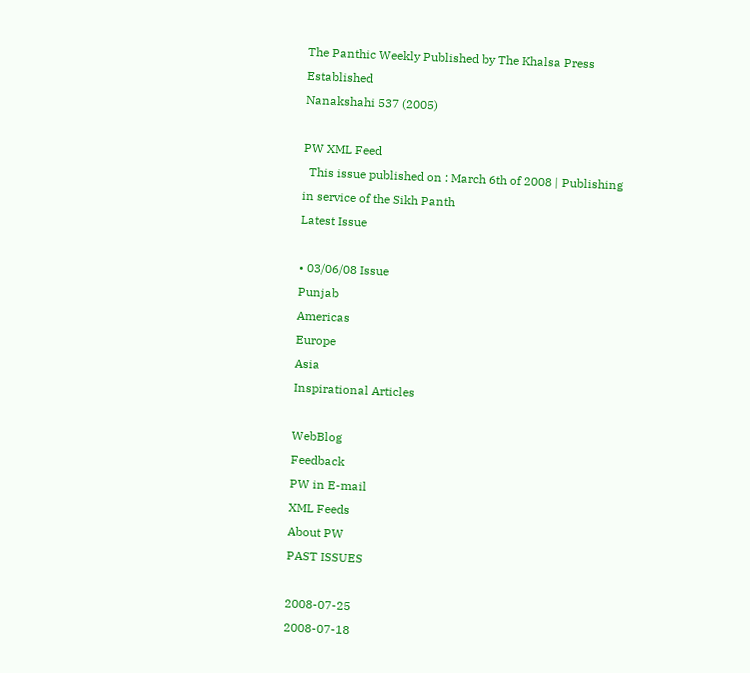The Panthic Weekly Published by The Khalsa Press
Established
Nanakshahi 537 (2005)

PW XML Feed
  This issue published on : March 6th of 2008 | Publishing in service of the Sikh Panth
Latest Issue

• 03/06/08 Issue
Punjab
Americas
Europe
Asia
Inspirational Articles

WebBlog
Feedback
PW in E-mail
XML Feeds
About PW
PAST ISSUES

2008-07-25
2008-07-18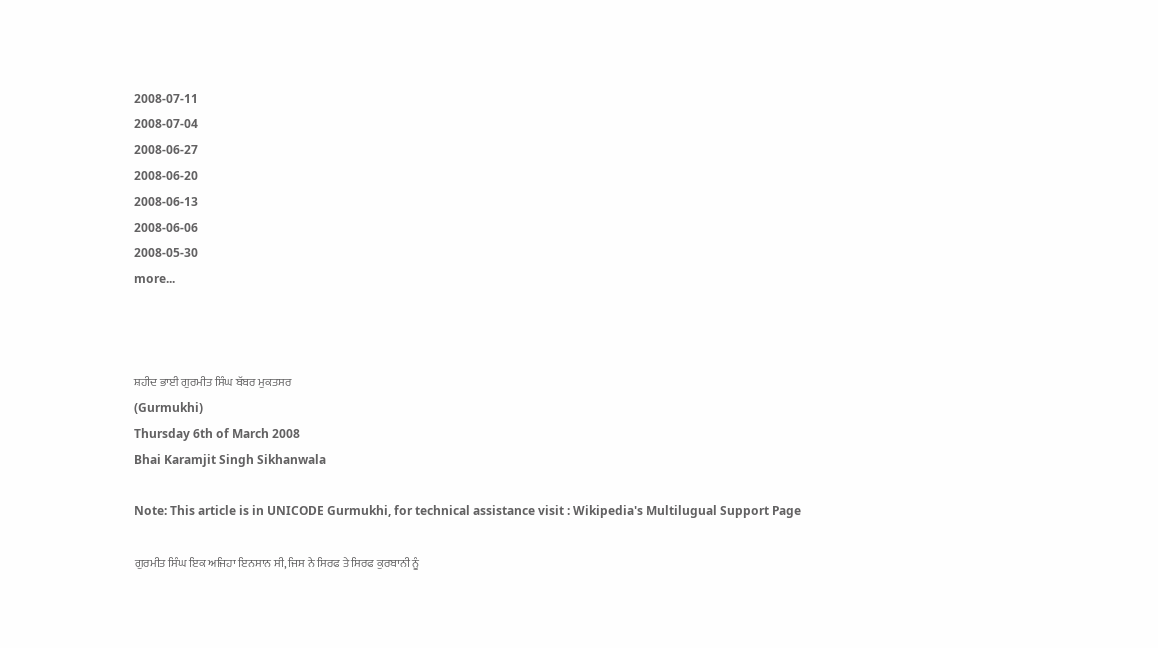2008-07-11
2008-07-04
2008-06-27
2008-06-20
2008-06-13
2008-06-06
2008-05-30
more...



ਸ਼ਹੀਦ ਭਾਈ ਗੁਰਮੀਤ ਸਿੰਘ ਬੱਬਰ ਮੁਕਤਸਰ
(Gurmukhi)
Thursday 6th of March 2008
Bhai Karamjit Singh Sikhanwala

Note: This article is in UNICODE Gurmukhi, for technical assistance visit : Wikipedia's Multilugual Support Page

ਗੁਰਮੀਤ ਸਿੰਘ ਇਕ ਅਜਿਹਾ ਇਨਸਾਨ ਸੀ, ਜਿਸ ਨੇ ਸਿਰਫ ਤੇ ਸਿਰਫ ਕੁਰਬਾਨੀ ਨੂੰ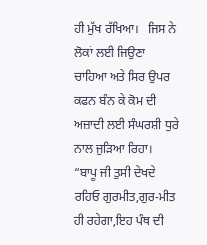ਹੀ ਮੁੱਖ ਰੱਖਿਆ।   ਜਿਸ ਨੇ ਲੋਕਾਂ ਲਈ ਜਿਉਣਾ ਚਾਹਿਆ ਅਤੇ ਸਿਰ ਉਪਰ ਕਫਨ ਬੰਨ ਕੇ ਕੋਮ ਦੀ ਅਜ਼ਾਦੀ ਲਈ ਸੰਘਰਸ਼ੀ ਧੁਰੇ ਨਾਲ ਜੁੜਿਆ ਰਿਹਾ।  “ਬਾਪੂ ਜੀ ਤੁਸੀ ਦੇਖਦੇ ਰਹਿਓ ਗੁਰਮੀਤ,ਗੁਰ-ਮੀਤ ਹੀ ਰਹੇਗਾ,ਇਹ ਪੰਥ ਦੀ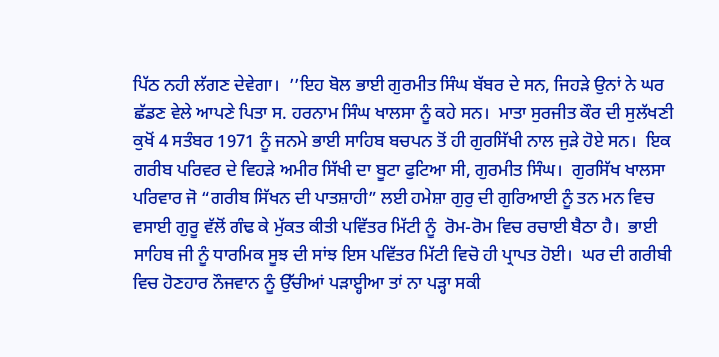ਪਿੱਠ ਨਹੀ ਲੱਗਣ ਦੇਵੇਗਾ।  ’’ਇਹ ਬੋਲ ਭਾਈ ਗੁਰਮੀਤ ਸਿੰਘ ਬੱਬਰ ਦੇ ਸਨ, ਜਿਹੜੇ ਉਨਾਂ ਨੇ ਘਰ ਛੱਡਣ ਵੇਲੇ ਆਪਣੇ ਪਿਤਾ ਸ. ਹਰਨਾਮ ਸਿੰਘ ਖਾਲਸਾ ਨੂੰ ਕਹੇ ਸਨ।  ਮਾਤਾ ਸੁਰਜੀਤ ਕੌਰ ਦੀ ਸੁਲੱਖਣੀ ਕੁਖੋਂ 4 ਸਤੰਬਰ 1971 ਨੂੰ ਜਨਮੇ ਭਾਈ ਸਾਹਿਬ ਬਚਪਨ ਤੋਂ ਹੀ ਗੁਰਸਿੱਖੀ ਨਾਲ ਜੁੜੇ ਹੋਏ ਸਨ।  ਇਕ ਗਰੀਬ ਪਰਿਵਰ ਦੇ ਵਿਹੜੇ ਅਮੀਰ ਸਿੱਖੀ ਦਾ ਬੂਟਾ ਫੁਟਿਆ ਸੀ, ਗੁਰਮੀਤ ਸਿੰਘ।  ਗੁਰਸਿੱਖ ਖਾਲਸਾ ਪਰਿਵਾਰ ਜੋ “ਗਰੀਬ ਸਿੱਖਨ ਦੀ ਪਾਤਸ਼ਾਹੀ” ਲਈ ਹਮੇਸ਼ਾ ਗੁਰੁ ਦੀ ਗੁਰਿਆਈ ਨੂੰ ਤਨ ਮਨ ਵਿਚ ਵਸਾਈ ਗੁਰੂ ਵੱਲੋਂ ਗੰਢ ਕੇ ਮੁੱਕਤ ਕੀਤੀ ਪਵਿੱਤਰ ਮਿੱਟੀ ਨੂੰ  ਰੋਮ-ਰੋਮ ਵਿਚ ਰਚਾਈ ਬੈਠਾ ਹੈ।  ਭਾਈ ਸਾਹਿਬ ਜੀ ਨੂੰ ਧਾਰਮਿਕ ਸੂਝ ਦੀ ਸਾਂਝ ਇਸ ਪਵਿੱਤਰ ਮਿੱਟੀ ਵਿਚੋ ਹੀ ਪ੍ਰਾਪਤ ਹੋਈ।  ਘਰ ਦੀ ਗਰੀਬੀ ਵਿਚ ਹੋਣਹਾਰ ਨੌਜਵਾਨ ਨੂੰ ਉੱਚੀਆਂ ਪੜਾੲ੍ਹੀਆ ਤਾਂ ਨਾ ਪੜ੍ਹਾ ਸਕੀ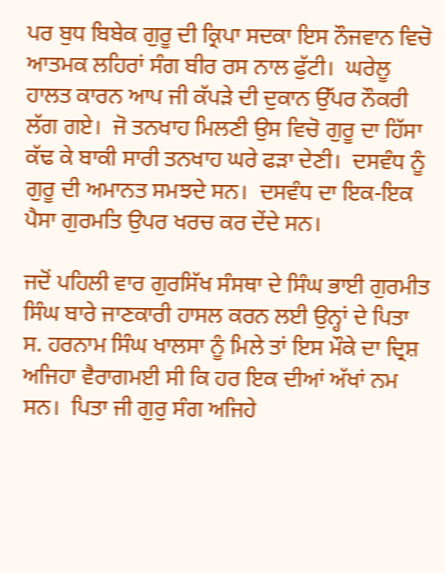ਪਰ ਬੁਧ ਬਿਬੇਕ ਗੁਰੂ ਦੀ ਕ੍ਰਿਪਾ ਸਦਕਾ ਇਸ ਨੌਜਵਾਨ ਵਿਚੋ ਆਤਮਕ ਲਹਿਰਾਂ ਸੰਗ ਬੀਰ ਰਸ ਨਾਲ ਫੁੱਟੀ।  ਘਰੇਲੂ ਹਾਲਤ ਕਾਰਨ ਆਪ ਜੀ ਕੱਪੜੇ ਦੀ ਦੁਕਾਨ ਉੱਪਰ ਨੌਕਰੀ ਲੱਗ ਗਏ।  ਜੋ ਤਨਖਾਹ ਮਿਲਣੀ ਉਸ ਵਿਚੋ ਗੁਰੂ ਦਾ ਹਿੱਸਾ ਕੱਢ ਕੇ ਬਾਕੀ ਸਾਰੀ ਤਨਖਾਹ ਘਰੇ ਫੜਾ ਦੇਣੀ।  ਦਸਵੰਧ ਨੂੰ ਗੁਰੂ ਦੀ ਅਮਾਨਤ ਸਮਝਦੇ ਸਨ।  ਦਸਵੰਧ ਦਾ ਇਕ-ਇਕ ਪੈਸਾ ਗੁਰਮਤਿ ਉਪਰ ਖਰਚ ਕਰ ਦੇਂਦੇ ਸਨ।

ਜਦੋਂ ਪਹਿਲੀ ਵਾਰ ਗੁਰਸਿੱਖ ਸੰਸਥਾ ਦੇ ਸਿੰਘ ਭਾਈ ਗੁਰਮੀਤ ਸਿੰਘ ਬਾਰੇ ਜਾਣਕਾਰੀ ਹਾਸਲ ਕਰਨ ਲਈ ਉਨ੍ਹਾਂ ਦੇ ਪਿਤਾ ਸ. ਹਰਨਾਮ ਸਿੰਘ ਖਾਲਸਾ ਨੂੰ ਮਿਲੇ ਤਾਂ ਇਸ ਮੌਕੇ ਦਾ ਦ੍ਰਿਸ਼ ਅਜਿਹਾ ਵੈਰਾਗਮਈ ਸੀ ਕਿ ਹਰ ਇਕ ਦੀਆਂ ਅੱਖਾਂ ਨਮ ਸਨ।  ਪਿਤਾ ਜੀ ਗੁਰੁ ਸੰਗ ਅਜਿਹੇ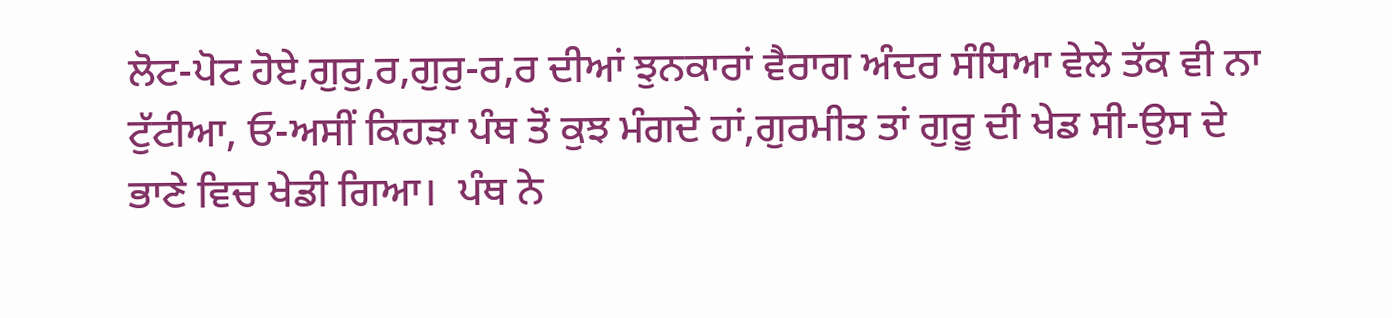ਲੋਟ-ਪੋਟ ਹੋਏ,ਗੁਰੁ,ਰ,ਗੁਰੁ-ਰ,ਰ ਦੀਆਂ ਝੁਨਕਾਰਾਂ ਵੈਰਾਗ ਅੰਦਰ ਸੰਧਿਆ ਵੇਲੇ ਤੱਕ ਵੀ ਨਾ ਟੁੱਟੀਆ, ਓ-ਅਸੀਂ ਕਿਹੜਾ ਪੰਥ ਤੋਂ ਕੁਝ ਮੰਗਦੇ ਹਾਂ,ਗੁਰਮੀਤ ਤਾਂ ਗੁਰੂ ਦੀ ਖੇਡ ਸੀ-ਉਸ ਦੇ ਭਾਣੇ ਵਿਚ ਖੇਡੀ ਗਿਆ।  ਪੰਥ ਨੇ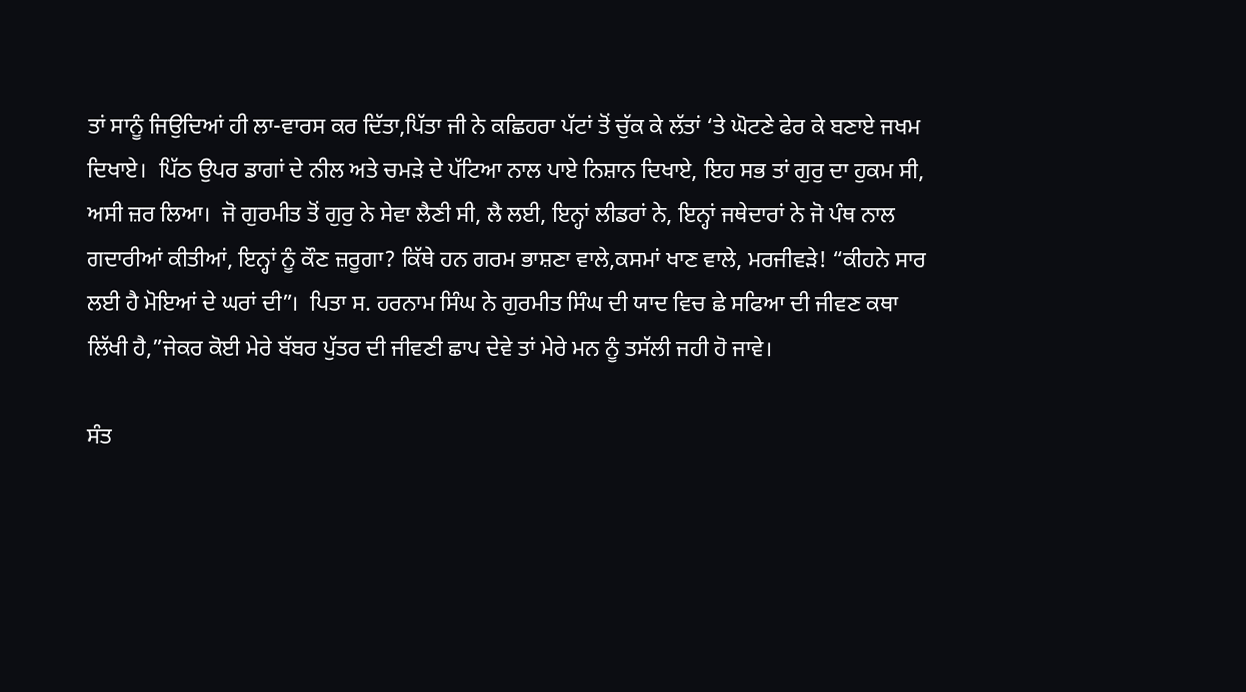ਤਾਂ ਸਾਨੂੰ ਜਿਉਦਿਆਂ ਹੀ ਲਾ-ਵਾਰਸ ਕਰ ਦਿੱਤਾ,ਪਿੱਤਾ ਜੀ ਨੇ ਕਛਿਹਰਾ ਪੱਟਾਂ ਤੋਂ ਚੁੱਕ ਕੇ ਲੱਤਾਂ ‘ਤੇ ਘੋਟਣੇ ਫੇਰ ਕੇ ਬਣਾਏ ਜਖਮ ਦਿਖਾਏ।  ਪਿੱਠ ਉਪਰ ਡਾਗਾਂ ਦੇ ਨੀਲ ਅਤੇ ਚਮੜੇ ਦੇ ਪੱਟਿਆ ਨਾਲ ਪਾਏ ਨਿਸ਼ਾਨ ਦਿਖਾਏ, ਇਹ ਸਭ ਤਾਂ ਗੁਰੁ ਦਾ ਹੁਕਮ ਸੀ, ਅਸੀ ਜ਼ਰ ਲਿਆ।  ਜੋ ਗੁਰਮੀਤ ਤੋਂ ਗੁਰੁ ਨੇ ਸੇਵਾ ਲੈਣੀ ਸੀ, ਲੈ ਲਈ, ਇਨ੍ਹਾਂ ਲੀਡਰਾਂ ਨੇ, ਇਨ੍ਹਾਂ ਜਥੇਦਾਰਾਂ ਨੇ ਜੋ ਪੰਥ ਨਾਲ ਗਦਾਰੀਆਂ ਕੀਤੀਆਂ, ਇਨ੍ਹਾਂ ਨੂੰ ਕੌਣ ਜ਼ਰੂਗਾ? ਕਿੱਥੇ ਹਨ ਗਰਮ ਭਾਸ਼ਣਾ ਵਾਲੇ,ਕਸਮਾਂ ਖਾਣ ਵਾਲੇ, ਮਰਜੀਵੜੇ! “ਕੀਹਨੇ ਸਾਰ ਲਈ ਹੈ ਮੋਇਆਂ ਦੇ ਘਰਾਂ ਦੀ”।  ਪਿਤਾ ਸ. ਹਰਨਾਮ ਸਿੰਘ ਨੇ ਗੁਰਮੀਤ ਸਿੰਘ ਦੀ ਯਾਦ ਵਿਚ ਛੇ ਸਫਿਆ ਦੀ ਜੀਵਣ ਕਥਾ ਲਿੱਖੀ ਹੈ,”ਜੇਕਰ ਕੋਈ ਮੇਰੇ ਬੱਬਰ ਪੁੱਤਰ ਦੀ ਜੀਵਣੀ ਛਾਪ ਦੇਵੇ ਤਾਂ ਮੇਰੇ ਮਨ ਨੂੰ ਤਸੱਲੀ ਜਹੀ ਹੋ ਜਾਵੇ।

ਸੰਤ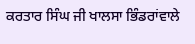ਕਰਤਾਰ ਸਿੰਘ ਜੀ ਖਾਲਸਾ ਭਿੰਡਰਾਂਵਾਲੇ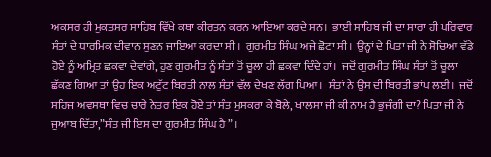ਅਕਸਰ ਹੀ ਮੁਕਤਸਰ ਸਾਹਿਬ ਵਿੱਖੇ ਕਥਾ ਕੀਰਤਨ ਕਰਨ ਆਇਆ ਕਰਦੇ ਸਨ।  ਭਾਈ ਸਾਹਿਬ ਜੀ ਦਾ ਸਾਰਾ ਹੀ ਪਰਿਵਾਰ ਸੰਤਾਂ ਦੇ ਧਾਰਮਿਕ ਦੀਵਾਨ ਸੁਣਨ ਜਾਇਆ ਕਰਦਾ ਸੀ।  ਗੁਰਮੀਤ ਸਿੰਘ ਅਜੇ ਛੋਟਾ ਸੀ।  ਉਨ੍ਹਾਂ ਦੇ ਪਿਤਾ ਜੀ ਨੇ ਸੋਚਿਆ ਵੱਡੇ ਹੋਏ ਨੂੰ ਅਮ੍ਰਿਤ ਛਕਵਾ ਦੇਵਾਂਗੇ, ਹੁਣ ਗੁਰਮੀਤ ਨੂੰ ਸੰਤਾਂ ਤੋਂ ਚੂਲਾ ਹੀ ਛਕਵਾ ਦਿੰਦੇ ਹਾਂ।  ਜਦੋਂ ਗੁਰਮੀਤ ਸਿੰਘ ਸੰਤਾਂ ਤੋਂ ਚੂਲਾ ਛੱਕਣ ਗਿਆ ਤਾਂ ਉਹ ਇਕ ਅਟੁੱਟ ਬਿਰਤੀ ਨਾਲ ਸੰਤਾਂ ਵੱਲ ਦੇਖਣ ਲੱਗ ਪਿਆ।  ਸੰਤਾਂ ਨੇ ਉਸ ਦੀ ਬਿਰਤੀ ਭਾਂਪ ਲਈ।  ਜਦੋਂ ਸਹਿਜ ਅਵਸਥਾ ਵਿਚ ਚਾਰੇ ਨੇਤਰ ਇਕ ਹੋਏ ਤਾਂ ਸੰਤ ਮੁਸਕਰਾ ਕੇ ਬੋਲੇ, ਖਾਲਸਾ ਜੀ ਕੀ ਨਾਮ ਹੈ ਭੁਜੰਗੀ ਦਾ? ਪਿਤਾ ਜੀ ਨੇ ਜੁਆਬ ਦਿੱਤਾ,”ਸੰਤ ਜੀ ਇਸ ਦਾ ਗੁਰਮੀਤ ਸਿੰਘ ਹੈ”।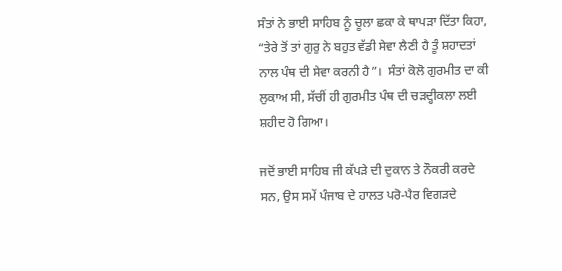ਸੰਤਾਂ ਨੇ ਭਾਈ ਸਾਹਿਬ ਨੂੰ ਚੂਲਾ ਛਕਾ ਕੇ ਥਾਪੜਾ ਦਿੱਤਾ ਕਿਹਾ, “ਤੇਰੇ ਤੋਂ ਤਾਂ ਗੁਰੁ ਨੇ ਬਹੁਤ ਵੱਡੀ ਸੇਵਾ ਲੈਣੀ ਹੈ ਤੂੰ ਸ਼ਹਾਦਤਾਂ ਨਾਲ ਪੰਥ ਦੀ ਸੇਵਾ ਕਰਨੀ ਹੈ”।  ਸੰਤਾਂ ਕੋਲੋ ਗੁਰਮੀਤ ਦਾ ਕੀ ਲੁਕਾਅ ਸੀ, ਸੱਚੀਂ ਹੀ ਗੁਰਮੀਤ ਪੰਥ ਦੀ ਚੜਦ੍ਹੀਕਲਾ ਲਈ ਸ਼ਹੀਦ ਹੋ ਗਿਆ।

ਜਦੋਂ ਭਾਈ ਸਾਹਿਬ ਜੀ ਕੱਪੜੇ ਦੀ ਦੁਕਾਨ ਤੇ ਨੌਕਰੀ ਕਰਦੇ ਸਨ, ਉਸ ਸਮੇਂ ਪੰਜਾਬ ਦੇ ਹਾਲਤ ਪਰੋ-ਪੈਰ ਵਿਗੜਦੇ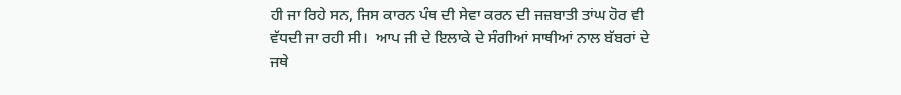ਹੀ ਜਾ ਰਿਹੇ ਸਨ, ਜਿਸ ਕਾਰਨ ਪੰਥ ਦੀ ਸੇਵਾ ਕਰਨ ਦੀ ਜਜ਼ਬਾਤੀ ਤਾਂਘ ਹੋਰ ਵੀ ਵੱਧਦੀ ਜਾ ਰਹੀ ਸੀ।  ਆਪ ਜੀ ਦੇ ਇਲਾਕੇ ਦੇ ਸੰਗੀਆਂ ਸਾਥੀਆਂ ਨਾਲ ਬੱਬਰਾਂ ਦੇ ਜਥੇ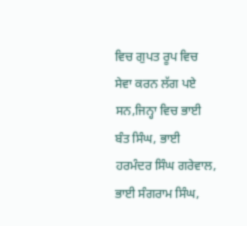ਵਿਚ ਗੁਪਤ ਰੂਪ ਵਿਚ ਸੇਵਾ ਕਰਨ ਲੱਗ ਪਏ ਸਨ,ਜਿਨ੍ਹਾ ਵਿਚ ਭਾਈ ਬੰਤ ਸਿੰਘ, ਭਾਈ ਹਰਮੰਦਰ ਸਿੰਘ ਗਰੇਵਾਲ, ਭਾਈ ਸੰਗਰਾਮ ਸਿੰਘ,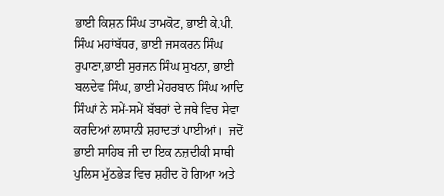ਭਾਈ ਕਿਸ਼ਨ ਸਿੰਘ ਤਾਮਕੋਟ, ਭਾਈ ਕੇ.ਪੀ. ਸਿੰਘ ਮਹਾਂਬੱਧਰ, ਭਾਈ ਜਸਕਰਨ ਸਿੰਘ ਰੁਪਾਣਾ,ਭਾਈ ਸੁਰਜਨ ਸਿੰਘ ਸੁਖਨਾ, ਭਾਈ ਬਲਦੇਵ ਸਿੰਘ, ਭਾਈ ਮੇਹਰਬਾਨ ਸਿੰਘ ਆਦਿ ਸਿੰਘਾਂ ਨੇ ਸਮੇਂ-ਸਮੇਂ ਬੱਬਰਾਂ ਦੇ ਜਥੇ ਵਿਚ ਸੇਵਾ ਕਰਦਿਆਂ ਲਾਸਾਨੀ ਸ਼ਹਾਦਤਾਂ ਪਾਈਆਂ।  ਜਦੋਂ ਭਾਈ ਸਾਹਿਬ ਜੀ ਦਾ ਇਕ ਨਜ਼ਦੀਕੀ ਸਾਥੀ ਪੁਲਿਸ ਮੁੱਠਭੇੜ ਵਿਚ ਸ਼ਹੀਦ ਹੋ ਗਿਆ ਅਤੇ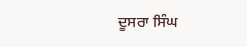ਦੂਸਰਾ ਸਿੰਘ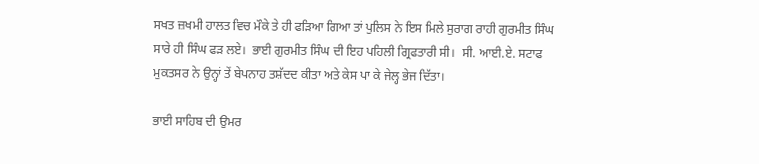ਸਖਤ ਜ਼ਖਮੀ ਹਾਲਤ ਵਿਚ ਮੌਕੇ ਤੇ ਹੀ ਫੜਿਆ ਗਿਆ ਤਾਂ ਪੁਲਿਸ ਨੇ ਇਸ ਮਿਲੇ ਸੁਰਾਗ ਰਾਹੀ ਗੁਰਮੀਤ ਸਿੰਘ ਸਾਰੇ ਹੀ ਸਿੰਘ ਫੜ ਲਏ।  ਭਾਈ ਗੁਰਮੀਤ ਸਿੰਘ ਦੀ ਇਹ ਪਹਿਲੀ ਗ੍ਰਿਫਤਾਰੀ ਸੀ।  ਸੀ. ਆਈ.ਏ. ਸਟਾਫ ਮੁਕਤਸਰ ਨੇ ਉਨ੍ਹਾਂ ਤੇਂ ਬੇਪਨਾਹ ਤਸ਼ੱਦਦ ਕੀਤਾ ਅਤੇ ਕੇਸ ਪਾ ਕੇ ਜੇਲ੍ਹ ਭੇਜ ਦਿੱਤਾ।

ਭਾਈ ਸਾਹਿਬ ਦੀ ਉਮਰ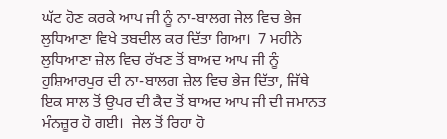ਘੱਟ ਹੋਣ ਕਰਕੇ ਆਪ ਜੀ ਨੂੰ ਨਾ-ਬਾਲਗ ਜੇਲ ਵਿਚ ਭੇਜ ਲੁਧਿਆਣਾ ਵਿਖੇ ਤਬਦੀਲ ਕਰ ਦਿੱਤਾ ਗਿਆ।  7 ਮਹੀਨੇ ਲੁਧਿਆਣਾ ਜ਼ੇਲ ਵਿਚ ਰੱਖਣ ਤੋਂ ਬਾਅਦ ਆਪ ਜੀ ਨੂੰ ਹੁਸ਼ਿਆਰਪੁਰ ਦੀ ਨਾ-ਬਾਲਗ ਜ਼ੇਲ ਵਿਚ ਭੇਜ ਦਿੱਤਾ, ਜਿੱਥੇ ਇਕ ਸਾਲ ਤੋਂ ਉਪਰ ਦੀ ਕੈਦ ਤੋਂ ਬਾਅਦ ਆਪ ਜੀ ਦੀ ਜਮਾਨਤ ਮੰਨਜ਼ੂਰ ਹੋ ਗਈ।  ਜੇਲ ਤੋਂ ਰਿਹਾ ਹੋ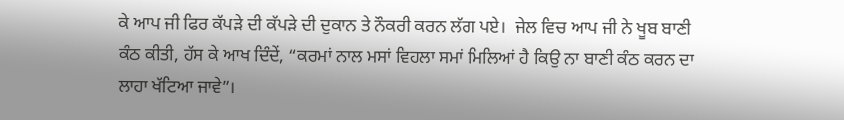ਕੇ ਆਪ ਜੀ ਫਿਰ ਕੱਪੜੇ ਦੀ ਕੱਪੜੇ ਦੀ ਦੁਕਾਨ ਤੇ ਨੌਕਰੀ ਕਰਨ ਲੱਗ ਪਏ।  ਜੇਲ ਵਿਚ ਆਪ ਜੀ ਨੇ ਖੂਬ ਬਾਣੀ ਕੰਠ ਕੀਤੀ, ਹੱਸ ਕੇ ਆਖ ਦਿੰਦੇਂ, “ਕਰਮਾਂ ਨਾਲ ਮਸਾਂ ਵਿਹਲਾ ਸਮਾਂ ਮਿਲਿਆਂ ਹੈ ਕਿਉ ਨਾ ਬਾਣੀ ਕੰਠ ਕਰਨ ਦਾ ਲਾਹਾ ਖੱਟਿਆ ਜਾਵੇ”।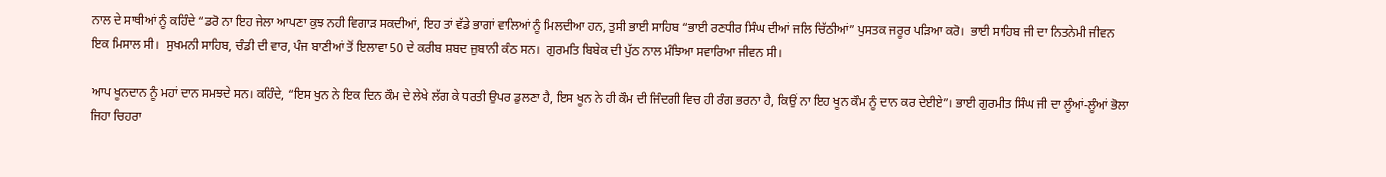ਨਾਲ ਦੇ ਸਾਥੀਆਂ ਨੂੰ ਕਹਿੰਦੇ “ਡਰੋ ਨਾ ਇਹ ਜੇਲਾ ਆਪਣਾ ਕੁਝ ਨਹੀ ਵਿਗਾੜ ਸਕਦੀਆਂ, ਇਹ ਤਾਂ ਵੱਡੇ ਭਾਗਾਂ ਵਾਲਿਆਂ ਨੂੰ ਮਿਲਦੀਆ ਹਨ, ਤੁਸੀ ਭਾਈ ਸਾਹਿਬ “ਭਾਈ ਰਣਧੀਰ ਸਿੰਘ ਦੀਆਂ ਜਲਿ ਚਿੱਠੀਆਂ” ਪੁਸਤਕ ਜਰੂਰ ਪੜਿਆ ਕਰੋ।  ਭਾਈ ਸਾਹਿਬ ਜੀ ਦਾ ਨਿਤਨੇਮੀ ਜੀਵਨ ਇਕ ਮਿਸਾਲ ਸੀ।  ਸੁਖਮਨੀ ਸਾਹਿਬ, ਚੰਡੀ ਦੀ ਵਾਰ, ਪੰਜ ਬਾਣੀਆਂ ਤੋਂ ਇਲਾਵਾ 50 ਦੇ ਕਰੀਬ ਸ਼ਬਦ ਜ਼ੁਬਾਨੀ ਕੰਠ ਸਨ।  ਗੁਰਮਤਿ ਬਿਬੇਕ ਦੀ ਪੁੱਠ ਨਾਲ ਮੰਝਿਆ ਸਵਾਰਿਆ ਜੀਵਨ ਸੀ।

ਆਪ ਖੂਨਦਾਨ ਨੂੰ ਮਹਾਂ ਦਾਨ ਸਮਝਦੇ ਸਨ। ਕਹਿੰਦੇ, “ਇਸ ਖੁਨ ਨੇ ਇਕ ਦਿਨ ਕੌਮ ਦੇ ਲੇਖੇ ਲੱਗ ਕੇ ਧਰਤੀ ਉਪਰ ਡੁਲਣਾ ਹੈ, ਇਸ ਖੂਨ ਨੇ ਹੀ ਕੌਮ ਦੀ ਜਿੰਦਗੀ ਵਿਚ ਹੀ ਰੰਗ ਭਰਨਾ ਹੈ, ਕਿਉਂ ਨਾ ਇਹ ਖੂਨ ਕੌਮ ਨੂੰ ਦਾਨ ਕਰ ਦੇਈਏ”। ਭਾਈ ਗੁਰਮੀਤ ਸਿੰਘ ਜੀ ਦਾ ਲੂੰਆਂ-ਲੂੰਆਂ ਭੋਲਾ ਜਿਹਾ ਚਿਹਰਾ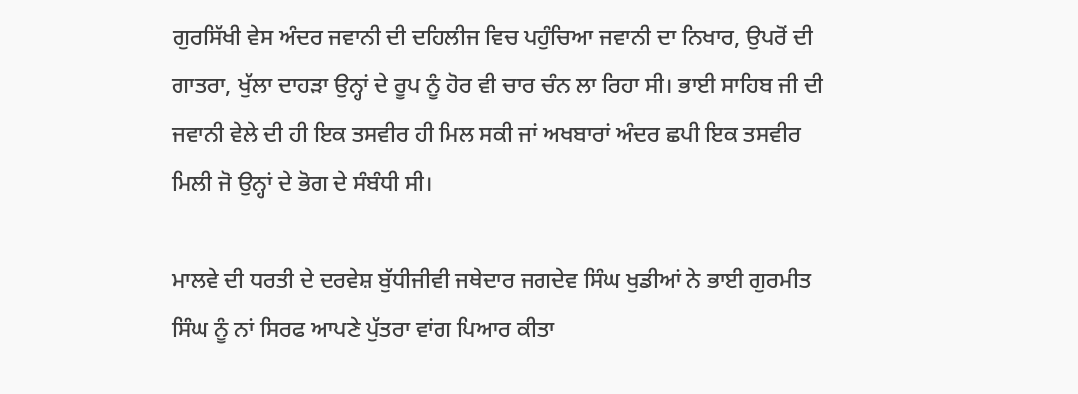ਗੁਰਸਿੱਖੀ ਵੇਸ ਅੰਦਰ ਜਵਾਨੀ ਦੀ ਦਹਿਲੀਜ ਵਿਚ ਪਹੁੰਚਿਆ ਜਵਾਨੀ ਦਾ ਨਿਖਾਰ, ਉਪਰੋਂ ਦੀ ਗਾਤਰਾ, ਖੁੱਲਾ ਦਾਹੜਾ ਉਨ੍ਹਾਂ ਦੇ ਰੂਪ ਨੂੰ ਹੋਰ ਵੀ ਚਾਰ ਚੰਨ ਲਾ ਰਿਹਾ ਸੀ। ਭਾਈ ਸਾਹਿਬ ਜੀ ਦੀ ਜਵਾਨੀ ਵੇਲੇ ਦੀ ਹੀ ਇਕ ਤਸਵੀਰ ਹੀ ਮਿਲ ਸਕੀ ਜਾਂ ਅਖਬਾਰਾਂ ਅੰਦਰ ਛਪੀ ਇਕ ਤਸਵੀਰ ਮਿਲੀ ਜੋ ਉਨ੍ਹਾਂ ਦੇ ਭੋਗ ਦੇ ਸੰਬੰਧੀ ਸੀ।

ਮਾਲਵੇ ਦੀ ਧਰਤੀ ਦੇ ਦਰਵੇਸ਼ ਬੁੱਧੀਜੀਵੀ ਜਥੇਦਾਰ ਜਗਦੇਵ ਸਿੰਘ ਖੁਡੀਆਂ ਨੇ ਭਾਈ ਗੁਰਮੀਤ ਸਿੰਘ ਨੂੰ ਨਾਂ ਸਿਰਫ ਆਪਣੇ ਪੁੱਤਰਾ ਵਾਂਗ ਪਿਆਰ ਕੀਤਾ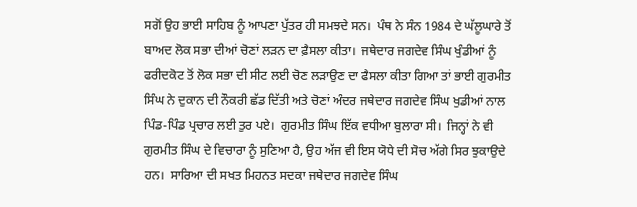ਸਗੋਂ ਉਹ ਭਾਈ ਸਾਹਿਬ ਨੂੰ ਆਪਣਾ ਪੁੱਤਰ ਹੀ ਸਮਝਦੇ ਸਨ।  ਪੰਥ ਨੇ ਸੰਨ 1984 ਦੇ ਘੱਲੂਘਾਰੇ ਤੋਂ ਬਾਅਦ ਲੋਕ ਸਭਾ ਦੀਆਂ ਚੋਣਾਂ ਲੜਨ ਦਾ ਫ਼ੈਸਲਾ ਕੀਤਾ।  ਜਥੇਦਾਰ ਜਗਦੇਵ ਸਿੰਘ ਖੁੰਡੀਆਂ ਨੂੰ ਫਰੀਦਕੋਟ ਤੋਂ ਲੋਕ ਸਭਾ ਦੀ ਸੀਟ ਲਈ ਚੋਣ ਲੜਾਉਣ ਦਾ ਫੈਸਲਾ ਕੀਤਾ ਗਿਆ ਤਾਂ ਭਾਈ ਗੁਰਮੀਤ ਸਿੰਘ ਨੇ ਦੁਕਾਨ ਦੀ ਨੌਕਰੀ ਛੱਡ ਦਿੱਤੀ ਅਤੇ ਚੋਣਾਂ ਅੰਦਰ ਜਥੇਦਾਰ ਜਗਦੇਵ ਸਿੰਘ ਖੁਡੀਆਂ ਨਾਲ ਪਿੰਡ-ਪਿੰਡ ਪ੍ਰਚਾਰ ਲਈ ਤੁਰ ਪਏ।  ਗੁਰਮੀਤ ਸਿੰਘ ਇੱਕ ਵਧੀਆ ਬੁਲਾਰਾ ਸੀ।  ਜਿਨ੍ਹਾਂ ਨੇ ਵੀ ਗੁਰਮੀਤ ਸਿੰਘ ਦੇ ਵਿਚਾਰਾ ਨੂੰ ਸੁਣਿਆ ਹੈ, ਉਹ ਅੱਜ ਵੀ ਇਸ ਯੋਧੇ ਦੀ ਸੋਚ ਅੱਗੇ ਸਿਰ ਝੁਕਾਉਦੇ ਹਨ।  ਸਾਰਿਆ ਦੀ ਸਖਤ ਮਿਹਨਤ ਸਦਕਾ ਜਥੇਦਾਰ ਜਗਦੇਵ ਸਿੰਘ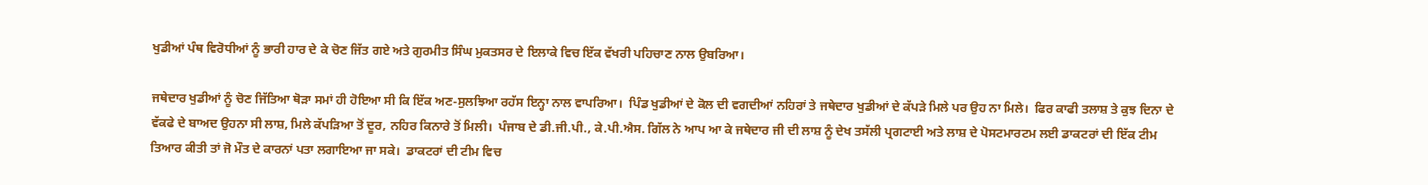ਖੁਡੀਆਂ ਪੰਥ ਵਿਰੋਧੀਆਂ ਨੂੰ ਭਾਰੀ ਹਾਰ ਦੇ ਕੇ ਚੋਣ ਜਿੱਤ ਗਏ ਅਤੇ ਗੁਰਮੀਤ ਸਿੰਘ ਮੁਕਤਸਰ ਦੇ ਇਲਾਕੇ ਵਿਚ ਇੱਕ ਵੱਖਰੀ ਪਹਿਚਾਣ ਨਾਲ ਉਬਰਿਆ।

ਜਥੇਦਾਰ ਖੁਡੀਆਂ ਨੂੰ ਚੋਣ ਜਿੱਤਿਆ ਥੋੜਾ ਸਮਾਂ ਹੀ ਹੋਇਆ ਸੀ ਕਿ ਇੱਕ ਅਣ-ਸੁਲਝਿਆ ਰਹੱਸ ਇਨ੍ਹਾ ਨਾਲ ਵਾਪਰਿਆ।  ਪਿੰਡ ਖੁਡੀਆਂ ਦੇ ਕੋਲ ਦੀ ਵਗਦੀਆਂ ਨਹਿਰਾਂ ਤੇ ਜਥੇਦਾਰ ਖੁਡੀਆਂ ਦੇ ਕੱਪੜੇ ਮਿਲੇ ਪਰ ਉਹ ਨਾ ਮਿਲੇ।  ਫਿਰ ਕਾਫੀ ਤਲਾਸ਼ ਤੇ ਕੁਝ ਦਿਨਾ ਦੇ ਵੱਕਫੇ ਦੇ ਬਾਅਦ ਉਹਨਾ ਸੀ ਲਾਸ਼, ਮਿਲੇ ਕੱਪੜਿਆ ਤੋਂ ਦੂਰ, ਨਹਿਰ ਕਿਨਾਰੇ ਤੋਂ ਮਿਲੀ।  ਪੰਜਾਬ ਦੇ ਡੀ.ਜੀ.ਪੀ., ਕੇ.ਪੀ.ਐਸ. ਗਿੱਲ ਨੇ ਆਪ ਆ ਕੇ ਜਥੇਦਾਰ ਜੀ ਦੀ ਲਾਸ਼ ਨੂੰ ਦੇਖ ਤਸੱਲੀ ਪ੍ਰਗਟਾਈ ਅਤੇ ਲਾਸ਼ ਦੇ ਪੋਸਟਮਾਰਟਮ ਲਈ ਡਾਕਟਰਾਂ ਦੀ ਇੱਕ ਟੀਮ ਤਿਆਰ ਕੀਤੀ ਤਾਂ ਜੋ ਮੌਤ ਦੇ ਕਾਰਨਾਂ ਪਤਾ ਲਗਾਇਆ ਜਾ ਸਕੇ।  ਡਾਕਟਰਾਂ ਦੀ ਟੀਮ ਵਿਚ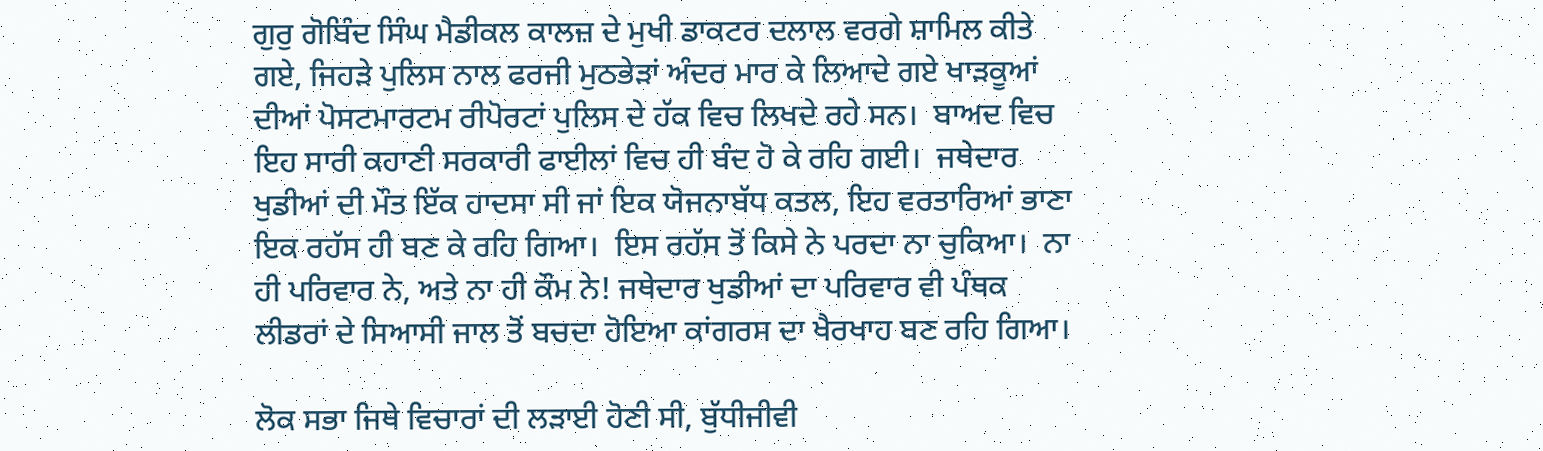ਗੁਰੁ ਗੋਬਿੰਦ ਸਿੰਘ ਮੈਡੀਕਲ ਕਾਲਜ਼ ਦੇ ਮੁਖੀ ਡਾਕਟਰ ਦਲਾਲ ਵਰਗੇ ਸ਼ਾਮਿਲ ਕੀਤੇ ਗਏ, ਜਿਹੜੇ ਪੁਲਿਸ ਨਾਲ ਫਰਜੀ ਮੁਠਭੇੜਾਂ ਅੰਦਰ ਮਾਰ ਕੇ ਲਿਆਦੇ ਗਏ ਖਾੜਕੂਆਂ ਦੀਆਂ ਪੋਸਟਮਾਰਟਮ ਰੀਪੋਰਟਾਂ ਪੁਲਿਸ ਦੇ ਹੱਕ ਵਿਚ ਲਿਖਦੇ ਰਹੇ ਸਨ।  ਬਾਅਦ ਵਿਚ ਇਹ ਸਾਰੀ ਕਹਾਣੀ ਸਰਕਾਰੀ ਫਾਈਲਾਂ ਵਿਚ ਹੀ ਬੰਦ ਹੋ ਕੇ ਰਹਿ ਗਈ।  ਜਥੇਦਾਰ ਖੁਡੀਆਂ ਦੀ ਮੌਤ ਇੱਕ ਹਾਦਸਾ ਸੀ ਜਾਂ ਇਕ ਯੋਜਨਾਬੱਧ ਕਤਲ, ਇਹ ਵਰਤਾਰਿਆਂ ਭਾਣਾ ਇਕ ਰਹੱਸ ਹੀ ਬਣ ਕੇ ਰਹਿ ਗਿਆ।  ਇਸ ਰਹੱਸ ਤੋਂ ਕਿਸੇ ਨੇ ਪਰਦਾ ਨਾ ਚੁਕਿਆ।  ਨਾ ਹੀ ਪਰਿਵਾਰ ਨੇ, ਅਤੇ ਨਾ ਹੀ ਕੌਮ ਨੇ! ਜਥੇਦਾਰ ਖੁਡੀਆਂ ਦਾ ਪਰਿਵਾਰ ਵੀ ਪੰਥਕ ਲੀਡਰਾਂ ਦੇ ਸਿਆਸੀ ਜਾਲ ਤੋਂ ਬਚਦਾ ਹੋਇਆ ਕਾਂਗਰਸ ਦਾ ਖੈਰਖਾਹ ਬਣ ਰਹਿ ਗਿਆ।

ਲੋਕ ਸਭਾ ਜਿਥੇ ਵਿਚਾਰਾਂ ਦੀ ਲੜਾਈ ਹੋਣੀ ਸੀ, ਬੁੱਧੀਜੀਵੀ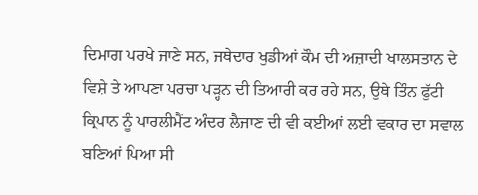ਦਿਮਾਗ ਪਰਖੇ ਜਾਣੇ ਸਨ, ਜਥੇਦਾਰ ਖੁਡੀਆਂ ਕੌਮ ਦੀ ਅਜ਼ਾਦੀ ਖਾਲਸਤਾਨ ਦੇ ਵਿਸ਼ੇ ਤੇ ਆਪਣਾ ਪਰਚਾ ਪੜ੍ਹਨ ਦੀ ਤਿਆਰੀ ਕਰ ਰਹੇ ਸਨ, ਉਥੇ ਤਿੰਨ ਫੁੱਟੀ ਕ੍ਰਿਪਾਨ ਨੂੰ ਪਾਰਲੀਮੈਂਟ ਅੰਦਰ ਲੈਜਾਣ ਦੀ ਵੀ ਕਈਆਂ ਲਈ ਵਕਾਰ ਦਾ ਸਵਾਲ ਬਣਿਆਂ ਪਿਆ ਸੀ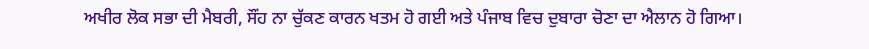ਅਖੀਰ ਲੋਕ ਸਭਾ ਦੀ ਮੈਬਰੀ, ਸੌਂਹ ਨਾ ਚੁੱਕਣ ਕਾਰਨ ਖਤਮ ਹੋ ਗਈ ਅਤੇ ਪੰਜਾਬ ਵਿਚ ਦੁਬਾਰਾ ਚੋਣਾ ਦਾ ਐਲਾਨ ਹੋ ਗਿਆ।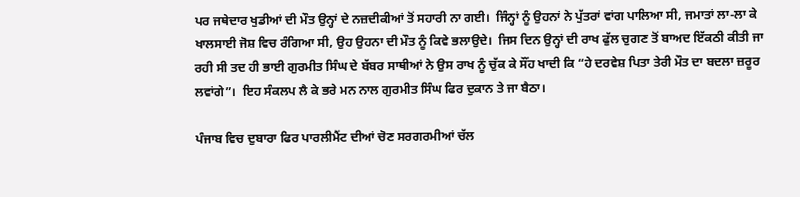ਪਰ ਜਥੇਦਾਰ ਖੁਡੀਆਂ ਦੀ ਮੌਤ ਉਨ੍ਹਾਂ ਦੇ ਨਜ਼ਦੀਕੀਆਂ ਤੋਂ ਸਹਾਰੀ ਨਾ ਗਈ।  ਜਿੰਨ੍ਹਾਂ ਨੂੰ ਉਹਨਾਂ ਨੇ ਪੁੱਤਰਾਂ ਵਾਂਗ ਪਾਲਿਆ ਸੀ, ਜਮਾਤਾਂ ਲਾ-ਲਾ ਕੇ ਖਾਲਸਾਈ ਜੋਸ਼ ਵਿਚ ਰੰਗਿਆ ਸੀ, ਉਹ ਉਹਨਾ ਦੀ ਮੌਤ ਨੂੰ ਕਿਵੇ ਭਲਾਉਦੇ।  ਜਿਸ ਦਿਨ ਉਨ੍ਹਾਂ ਦੀ ਰਾਖ ਫੁੱਲ ਚੁਗਣ ਤੋਂ ਬਾਅਦ ਇੱਕਠੀ ਕੀਤੀ ਜਾ ਰਹੀ ਸੀ ਤਦ ਹੀ ਭਾਈ ਗੁਰਮੀਤ ਸਿੰਘ ਦੇ ਬੱਬਰ ਸਾਥੀਆਂ ਨੇ ਉਸ ਰਾਖ ਨੂੰ ਚੁੱਕ ਕੇ ਸੌਂਹ ਖਾਦੀ ਕਿ “ਹੇ ਦਰਵੇਸ਼ ਪਿਤਾ ਤੇਰੀ ਮੌਤ ਦਾ ਬਦਲਾ ਜ਼ਰੂਰ ਲਵਾਂਗੇ”।  ਇਹ ਸੰਕਲਪ ਲੈ ਕੇ ਭਰੇ ਮਨ ਨਾਲ ਗੁਰਮੀਤ ਸਿੰਘ ਫਿਰ ਦੁਕਾਨ ਤੇ ਜਾ ਬੈਠਾ।

ਪੰਜਾਬ ਵਿਚ ਦੁਬਾਰਾ ਫਿਰ ਪਾਰਲੀਮੈਂਟ ਦੀਆਂ ਚੋਣ ਸਰਗਰਮੀਆਂ ਚੱਲ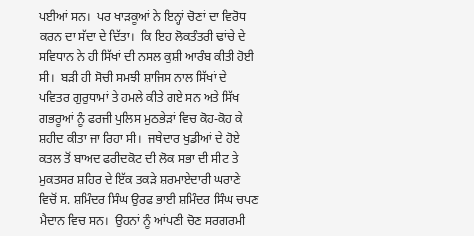ਪਈਆਂ ਸਨ।  ਪਰ ਖਾੜਕੂਆਂ ਨੇ ਇਨ੍ਹਾਂ ਚੋਣਾਂ ਦਾ ਵਿਰੋਧ ਕਰਨ ਦਾ ਸੱਦਾ ਦੇ ਦਿੱਤਾ।  ਕਿ ਇਹ ਲੋਕਤੰਤਰੀ ਢਾਂਚੇ ਦੇ ਸਵਿਧਾਨ ਨੇ ਹੀ ਸਿੱਖਾਂ ਦੀ ਨਸਲ ਕੁਸ਼ੀ ਆਰੰਬ ਕੀਤੀ ਹੋਈ ਸੀ।  ਬੜੀ ਹੀ ਸੋਚੀ ਸਮਝੀ ਸ਼ਾਜਿਸ ਨਾਲ ਸਿੱਖਾਂ ਦੇ ਪਵਿਤਰ ਗੁਰੁਧਾਮਾਂ ਤੇ ਹਮਲੇ ਕੀਤੇ ਗਏ ਸਨ ਅਤੇ ਸਿੱਖ ਗਭਰੂਆਂ ਨੂੰ ਫਰਜੀ ਪੁਲਿਸ ਮੁਠਭੇੜਾਂ ਵਿਚ ਕੋਹ-ਕੋਹ ਕੇ ਸ਼ਹੀਦ ਕੀਤਾ ਜਾ ਰਿਹਾ ਸੀ।  ਜਥੇਦਾਰ ਖੁਡੀਆਂ ਦੇ ਹੋਏ ਕਤਲ ਤੋਂ ਬਾਅਦ ਫਰੀਦਕੋਟ ਦੀ ਲੋਕ ਸਭਾ ਦੀ ਸੀਟ ਤੇ ਮੁਕਤਸਰ ਸ਼ਹਿਰ ਦੇ ਇੱਕ ਤਕੜੇ ਸ਼ਰਮਾਏਦਾਰੀ ਘਰਾਣੇ ਵਿਚੋਂ ਸ. ਸ਼ਮਿੰਦਰ ਸਿੰਘ ਉਰਫ ਭਾਈ ਸ਼ਮਿੰਦਰ ਸਿੰਘ ਚਪਣ ਮੈਦਾਨ ਵਿਚ ਸਨ।  ਉਹਨਾਂ ਨੂੰ ਆਂਪਣੀ ਚੋਣ ਸਰਗਰਮੀ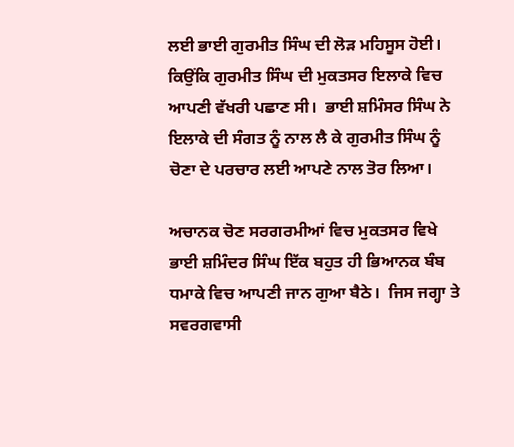ਲਈ ਭਾਈ ਗੁਰਮੀਤ ਸਿੰਘ ਦੀ ਲੋੜ ਮਹਿਸੂਸ ਹੋਈ।  ਕਿਉਂਕਿ ਗੁਰਮੀਤ ਸਿੰਘ ਦੀ ਮੁਕਤਸਰ ਇਲਾਕੇ ਵਿਚ ਆਪਣੀ ਵੱਖਰੀ ਪਛਾਣ ਸੀ।  ਭਾਈ ਸ਼ਮਿੰਸਰ ਸਿੰਘ ਨੇ ਇਲਾਕੇ ਦੀ ਸੰਗਤ ਨੂੰ ਨਾਲ ਲੈ ਕੇ ਗੁਰਮੀਤ ਸਿੰਘ ਨੂੰ ਚੋਣਾ ਦੇ ਪਰਚਾਰ ਲਈ ਆਪਣੇ ਨਾਲ ਤੋਰ ਲਿਆ।

ਅਚਾਨਕ ਚੋਣ ਸਰਗਰਮੀਆਂ ਵਿਚ ਮੁਕਤਸਰ ਵਿਖੇ ਭਾਈ ਸ਼ਮਿੰਦਰ ਸਿੰਘ ਇੱਕ ਬਹੁਤ ਹੀ ਭਿਆਨਕ ਬੰਬ ਧਮਾਕੇ ਵਿਚ ਆਪਣੀ ਜਾਨ ਗੁਆ ਬੈਠੇ।  ਜਿਸ ਜਗ੍ਹਾ ਤੇ ਸਵਰਗਵਾਸੀ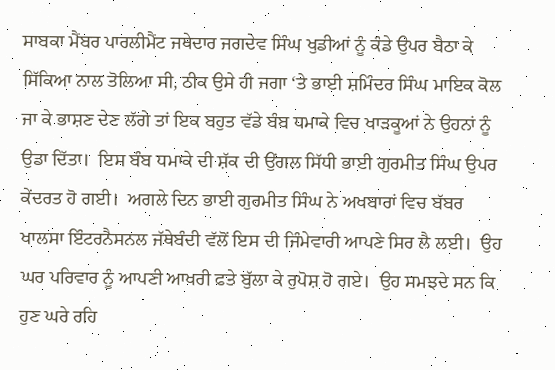ਸਾਬਕਾ ਮੈਂਬਰ ਪਾਰਲੀਮੈਂਟ ਜਥੇਦਾਰ ਜਗਦੇਵ ਸਿੰਘ ਖੁਡੀਆਂ ਨੂੰ ਕੰਡੇ ਉਪਰ ਬੈਠਾ ਕੇ ਸਿੱਕਿਆ ਨਾਲ ਤੋਲਿਆ ਸੀ, ਠੀਕ ਉਸੇ ਹੀ ਜਗਾ ‘ਤੇ ਭਾਈ ਸ਼ਮਿੰਦਰ ਸਿੰਘ ਮਾਇਕ ਕੋਲ ਜਾ ਕੇ ਭਾਸ਼ਣ ਦੇਣ ਲੱਗੇ ਤਾਂ ਇਕ ਬਹੁਤ ਵੱਡੇ ਬੰਬ ਧਮਾਕੇ ਵਿਚ ਖਾੜਕੂਆਂ ਨੇ ਉਹਨਾਂ ਨੂੰ ਉਡਾ ਦਿੱਤਾ।  ਇਸ ਬੰਬ ਧਮਾਕੇ ਦੀ ਸ਼ੱਕ ਦੀ ਉਂਗਲ ਸਿੱਧੀ ਭਾਈ ਗੁਰਮੀਤ ਸਿੰਘ ਉਪਰ ਕੇਂਦਰਤ ਹੋ ਗਈ।  ਅਗਲੇ ਦਿਨ ਭਾਈ ਗੁਰਮੀਤ ਸਿੰਘ ਨੇ ਅਖਬਾਰਾਂ ਵਿਚ ਬੱਬਰ ਖਾਲਸਾ ਇੰਟਰਨੈਸਨਲ ਜੱਥੇਬੰਦੀ ਵੱਲੋਂ ਇਸ ਦੀ ਜਿੰਮੇਵਾਰੀ ਆਪਣੇ ਸਿਰ ਲੈ ਲਈ।  ਉਹ ਘਰ ਪਰਿਵਾਰ ਨੂੰ ਆਪਣੀ ਆਖਰੀ ਫਤੇ ਬੁੱਲਾ ਕੇ ਰੁਪੋਸ਼ ਹੋ ਗਏ।  ਉਹ ਸਮਝਦੇ ਸਨ ਕਿ ਹੁਣ ਘਰੇ ਰਹਿ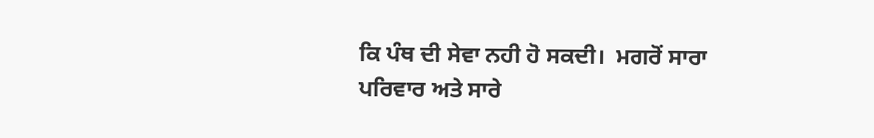ਕਿ ਪੰਥ ਦੀ ਸੇਵਾ ਨਹੀ ਹੋ ਸਕਦੀ।  ਮਗਰੋਂ ਸਾਰਾ ਪਰਿਵਾਰ ਅਤੇ ਸਾਰੇ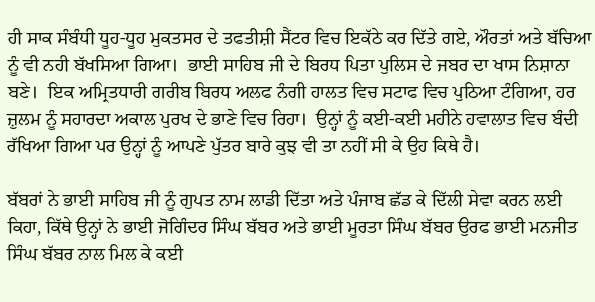ਹੀ ਸਾਕ ਸੰਬੰਧੀ ਧੂਹ-ਧੂਹ ਮੁਕਤਸਰ ਦੇ ਤਫਤੀਸ਼ੀ ਸੈਂਟਰ ਵਿਚ ਇਕੱਠੇ ਕਰ ਦਿੱਤੇ ਗਏ, ਔਰਤਾਂ ਅਤੇ ਬੱਚਿਆ ਨੂੰ ਵੀ ਨਹੀ ਬੱਖਸਿਆ ਗਿਆ।  ਭਾਈ ਸਾਹਿਬ ਜੀ ਦੇ ਬਿਰਧ ਪਿਤਾ ਪੁਲਿਸ ਦੇ ਜਬਰ ਦਾ ਖਾਸ ਨਿਸ਼ਾਨਾ ਬਣੇ।  ਇਕ ਅਮ੍ਰਿਤਧਾਰੀ ਗਰੀਬ ਬਿਰਧ ਅਲਫ ਨੰਗੀ ਹਾਲਤ ਵਿਚ ਸਟਾਫ ਵਿਚ ਪੁਠਿਆ ਟੰਗਿਆ, ਹਰ ਜ਼ੁਲਮ ਨੂੰ ਸਹਾਰਦਾ ਅਕਾਲ ਪੁਰਖ ਦੇ ਭਾਣੇ ਵਿਚ ਰਿਹਾ।  ਉਨ੍ਹਾਂ ਨੂੰ ਕਈ-ਕਈ ਮਹੀਨੇ ਹਵਾਲਾਤ ਵਿਚ ਬੰਦੀ ਰੱਖਿਆ ਗਿਆ ਪਰ ਉਨ੍ਹਾਂ ਨੂੰ ਆਪਣੇ ਪੁੱਤਰ ਬਾਰੇ ਕੁਝ ਵੀ ਤਾ ਨਹੀਂ ਸੀ ਕੇ ਉਹ ਕਿਥੇ ਹੈ।

ਬੱਬਰਾਂ ਨੇ ਭਾਈ ਸਾਹਿਬ ਜੀ ਨੂੰ ਗੁਪਤ ਨਾਮ ਲਾਡੀ ਦਿੱਤਾ ਅਤੇ ਪੰਜਾਬ ਛੱਡ ਕੇ ਦਿੱਲੀ ਸੇਵਾ ਕਰਨ ਲਈ ਕਿਹਾ, ਕਿੱਥੇ ਉਨ੍ਹਾਂ ਨੇ ਭਾਈ ਜੋਗਿੰਦਰ ਸਿੰਘ ਬੱਬਰ ਅਤੇ ਭਾਈ ਮੂਰਤਾ ਸਿੰਘ ਬੱਬਰ ਉਰਫ ਭਾਈ ਮਨਜੀਤ ਸਿੰਘ ਬੱਬਰ ਨਾਲ ਮਿਲ ਕੇ ਕਈ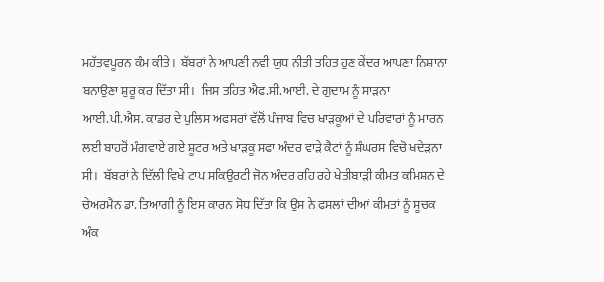ਮਹੱਤਵਪੂਰਨ ਕੰਮ ਕੀਤੇ।  ਬੱਬਰਾਂ ਨੇ ਆਪਣੀ ਨਵੀ ਯੁਧ ਨੀਤੀ ਤਹਿਤ ਹੁਣ ਕੇਂਦਰ ਆਪਣਾ ਨਿਸ਼ਾਨਾ ਬਨਾਉਣਾ ਸ਼ੁਰੂ ਕਰ ਦਿੱਤਾ ਸੀ।  ਜਿਸ ਤਹਿਤ ਐਫ.ਸੀ.ਆਈ. ਦੇ ਗੁਦਾਮ ਨੂੰ ਸਾੜਨਾ ਆਈ.ਪੀ.ਐਸ. ਕਾਡਰ ਦੇ ਪੁਲਿਸ ਅਫਸਰਾਂ ਵੱਲੋਂ ਪੰਜਾਬ ਵਿਚ ਖਾੜਕੂਆਂ ਦੇ ਪਰਿਵਾਰਾਂ ਨੂੰ ਮਾਰਨ ਲਈ ਬਾਹਰੋਂ ਮੰਗਵਾਏ ਗਏ ਸ਼ੂਟਰ ਅਤੇ ਖਾੜਕੂ ਸਫਾ ਅੰਦਰ ਵਾੜੇ ਕੈਟਾਂ ਨੂੰ ਸ਼ੰਘਰਸ ਵਿਚੋ ਖਦੇੜਨਾ ਸੀ।  ਬੱਬਰਾਂ ਨੇ ਦਿੱਲੀ ਵਿਖੇ ਟਾਪ ਸਕਿਉਰਟੀ ਜੋਨ ਅੰਦਰ ਰਹਿ ਰਹੇ ਖੇਤੀਬਾੜੀ ਕੀਮਤ ਕਮਿਸ਼ਨ ਦੇ ਚੇਅਰਮੈਨ ਡਾ. ਤਿਆਗੀ ਨੂੰ ਇਸ ਕਾਰਨ ਸੋਧ ਦਿੱਤਾ ਕਿ ਉਸ ਨੇ ਫਸਲਾਂ ਦੀਆਂ ਕੀਮਤਾਂ ਨੂੰ ਸੂਚਕ ਅੰਕ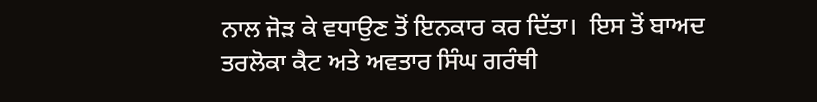ਨਾਲ ਜੋੜ ਕੇ ਵਧਾਉਣ ਤੋਂ ਇਨਕਾਰ ਕਰ ਦਿੱਤਾ।  ਇਸ ਤੋਂ ਬਾਅਦ ਤਰਲੋਕਾ ਕੈਟ ਅਤੇ ਅਵਤਾਰ ਸਿੰਘ ਗਰੰਥੀ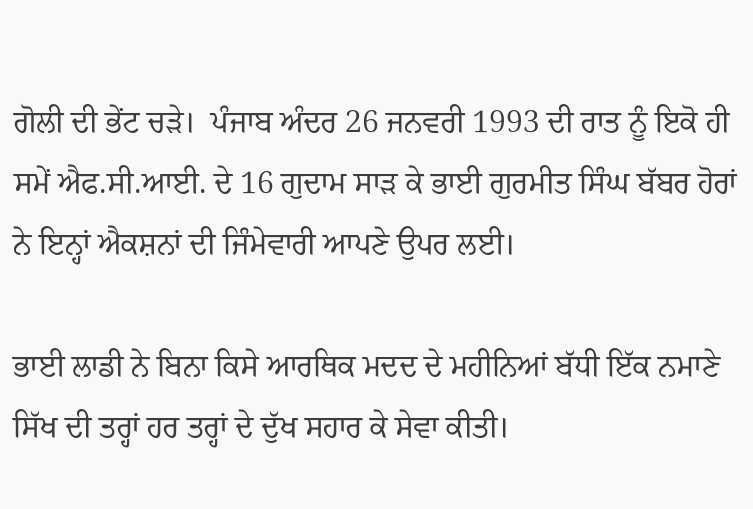ਗੋਲੀ ਦੀ ਭੇਂਟ ਚੜੇ।  ਪੰਜਾਬ ਅੰਦਰ 26 ਜਨਵਰੀ 1993 ਦੀ ਰਾਤ ਨੂੰ ਇਕੋ ਹੀ ਸਮੇਂ ਐਫ.ਸੀ.ਆਈ. ਦੇ 16 ਗੁਦਾਮ ਸਾੜ ਕੇ ਭਾਈ ਗੁਰਮੀਤ ਸਿੰਘ ਬੱਬਰ ਹੋਰਾਂ ਨੇ ਇਨ੍ਹਾਂ ਐਕਸ਼ਨਾਂ ਦੀ ਜਿੰਮੇਵਾਰੀ ਆਪਣੇ ਉਪਰ ਲਈ।

ਭਾਈ ਲਾਡੀ ਨੇ ਬਿਨਾ ਕਿਸੇ ਆਰਥਿਕ ਮਦਦ ਦੇ ਮਹੀਨਿਆਂ ਬੱਧੀ ਇੱਕ ਨਮਾਣੇ ਸਿੱਖ ਦੀ ਤਰ੍ਹਾਂ ਹਰ ਤਰ੍ਹਾਂ ਦੇ ਦੁੱਖ ਸਹਾਰ ਕੇ ਸੇਵਾ ਕੀਤੀ।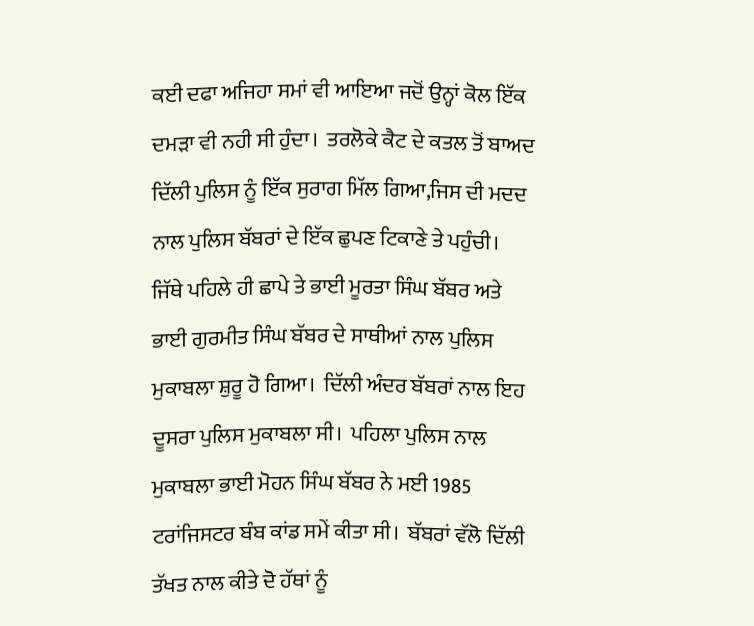ਕਈ ਦਫਾ ਅਜਿਹਾ ਸਮਾਂ ਵੀ ਆਇਆ ਜਦੋਂ ਉਨ੍ਹਾਂ ਕੋਲ ਇੱਕ ਦਮੜਾ ਵੀ ਨਹੀ ਸੀ ਹੁੰਦਾ।  ਤਰਲੋਕੇ ਕੈਟ ਦੇ ਕਤਲ ਤੋਂ ਬਾਅਦ ਦਿੱਲੀ ਪੁਲਿਸ ਨੂੰ ਇੱਕ ਸੁਰਾਗ ਮਿੱਲ ਗਿਆ,ਜਿਸ ਦੀ ਮਦਦ ਨਾਲ ਪੁਲਿਸ ਬੱਬਰਾਂ ਦੇ ਇੱਕ ਛੁਪਣ ਟਿਕਾਣੇ ਤੇ ਪਹੁੰਚੀ।  ਜਿੱਥੇ ਪਹਿਲੇ ਹੀ ਛਾਪੇ ਤੇ ਭਾਈ ਮੂਰਤਾ ਸਿੰਘ ਬੱਬਰ ਅਤੇ ਭਾਈ ਗੁਰਮੀਤ ਸਿੰਘ ਬੱਬਰ ਦੇ ਸਾਥੀਆਂ ਨਾਲ ਪੁਲਿਸ ਮੁਕਾਬਲਾ ਸ਼ੁਰੂ ਹੋ ਗਿਆ।  ਦਿੱਲੀ ਅੰਦਰ ਬੱਬਰਾਂ ਨਾਲ ਇਹ ਦੂਸਰਾ ਪੁਲਿਸ ਮੁਕਾਬਲਾ ਸੀ।  ਪਹਿਲਾ ਪੁਲਿਸ ਨਾਲ ਮੁਕਾਬਲਾ ਭਾਈ ਮੋਹਨ ਸਿੰਘ ਬੱਬਰ ਨੇ ਮਈ 1985 ਟਰਾਂਜਿਸਟਰ ਬੰਬ ਕਾਂਡ ਸਮੇਂ ਕੀਤਾ ਸੀ।  ਬੱਬਰਾਂ ਵੱਲੋ ਦਿੱਲੀ ਤੱਖਤ ਨਾਲ ਕੀਤੇ ਦੋ ਹੱਥਾਂ ਨੂੰ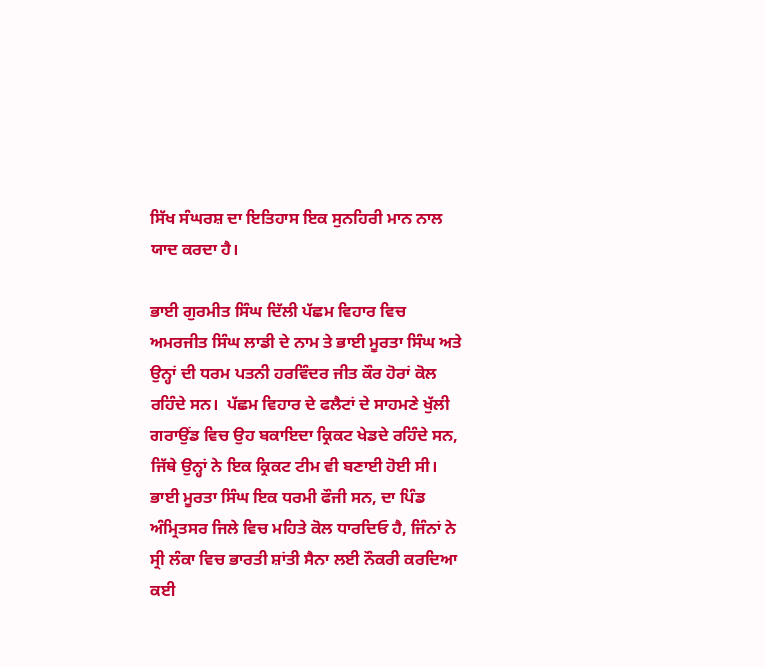ਸਿੱਖ ਸੰਘਰਸ਼ ਦਾ ਇਤਿਹਾਸ ਇਕ ਸੁਨਹਿਰੀ ਮਾਨ ਨਾਲ ਯਾਦ ਕਰਦਾ ਹੈ।

ਭਾਈ ਗੁਰਮੀਤ ਸਿੰਘ ਦਿੱਲੀ ਪੱਛਮ ਵਿਹਾਰ ਵਿਚ ਅਮਰਜੀਤ ਸਿੰਘ ਲਾਡੀ ਦੇ ਨਾਮ ਤੇ ਭਾਈ ਮੂਰਤਾ ਸਿੰਘ ਅਤੇ ਉਨ੍ਹਾਂ ਦੀ ਧਰਮ ਪਤਨੀ ਹਰਵਿੰਦਰ ਜੀਤ ਕੌਰ ਹੋਰਾਂ ਕੋਲ ਰਹਿੰਦੇ ਸਨ।  ਪੱਛਮ ਵਿਹਾਰ ਦੇ ਫਲੈਟਾਂ ਦੇ ਸਾਹਮਣੇ ਖੁੱਲੀ ਗਰਾਉਂਡ ਵਿਚ ਉਹ ਬਕਾਇਦਾ ਕ੍ਰਿਕਟ ਖੇਡਦੇ ਰਹਿੰਦੇ ਸਨ, ਜਿੱਥੇ ਉਨ੍ਹਾਂ ਨੇ ਇਕ ਕ੍ਰਿਕਟ ਟੀਮ ਵੀ ਬਣਾਈ ਹੋਈ ਸੀ।  ਭਾਈ ਮੂਰਤਾ ਸਿੰਘ ਇਕ ਧਰਮੀ ਫੌਜੀ ਸਨ, ਦਾ ਪਿੰਡ ਅੰਮ੍ਰਿਤਸਰ ਜਿਲੇ ਵਿਚ ਮਹਿਤੇ ਕੋਲ ਧਾਰਦਿਓ ਹੈ, ਜਿੰਨਾਂ ਨੇ ਸ੍ਰੀ ਲੰਕਾ ਵਿਚ ਭਾਰਤੀ ਸ਼ਾਂਤੀ ਸੈਨਾ ਲਈ ਨੌਕਰੀ ਕਰਦਿਆ ਕਈ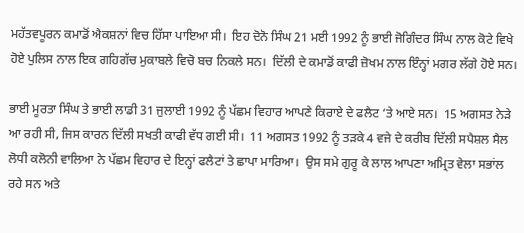ਮਹੱਤਵਪੂਰਨ ਕਮਾਡੋਂ ਐਕਸ਼ਨਾਂ ਵਿਚ ਹਿੱਸਾ ਪਾਇਆ ਸੀ।  ਇਹ ਦੋਨੋ ਸਿੰਘ 21 ਮਈ 1992 ਨੂੰ ਭਾਈ ਜੋਗਿੰਦਰ ਸਿੰਘ ਨਾਲ ਕੋਟੇ ਵਿਖੇ ਹੋਏ ਪੁਲਿਸ ਨਾਲ ਇਕ ਗਹਿਗੱਚ ਮੁਕਾਬਲੇ ਵਿਚੋ ਬਚ ਨਿਕਲੇ ਸਨ।  ਦਿੱਲੀ ਦੇ ਕਮਾਡੋਂ ਕਾਫੀ ਜ਼ੋਖਮ ਨਾਲ ਇੰਨ੍ਹਾਂ ਮਗਰ ਲੱਗੇ ਹੋਏ ਸਨ।

ਭਾਈ ਮੂਰਤਾ ਸਿੰਘ ਤੇ ਭਾਈ ਲਾਡੀ 31 ਜੁਲਾਈ 1992 ਨੂੰ ਪੱਛਮ ਵਿਹਾਰ ਆਪਣੇ ਕਿਰਾਏ ਦੇ ਫਲੈਟ ‘ਤੇ ਆਏ ਸਨ।  15 ਅਗਸਤ ਨੇੜੇ ਆ ਰਹੀ ਸੀ, ਜਿਸ ਕਾਰਨ ਦਿੱਲੀ ਸਖਤੀ ਕਾਫੀ ਵੱਧ ਗਈ ਸੀ।  11 ਅਗਸਤ 1992 ਨੂੰ ਤੜਕੇ 4 ਵਜੇ ਦੇ ਕਰੀਬ ਦਿੱਲੀ ਸਪੈਸ਼ਲ ਸੈਲ ਲੋਧੀ ਕਲੋਨੀ ਵਾਲਿਆ ਨੇ ਪੱਛਮ ਵਿਹਾਰ ਦੇ ਇਨ੍ਹਾਂ ਫਲੈਟਾਂ ਤੇ ਛਾਪਾ ਮਾਰਿਆ।  ਉਸ ਸਮੇ ਗੁਰੂ ਕੇ ਲਾਲ ਆਪਣਾ ਅਮ੍ਰਿਤ ਵੇਲਾ ਸਭਾਂਲ ਰਹੇ ਸਨ ਅਤੇ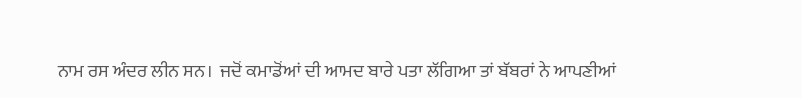ਨਾਮ ਰਸ ਅੰਦਰ ਲੀਨ ਸਨ।  ਜਦੋਂ ਕਮਾਡੋਂਆਂ ਦੀ ਆਮਦ ਬਾਰੇ ਪਤਾ ਲੱਗਿਆ ਤਾਂ ਬੱਬਰਾਂ ਨੇ ਆਪਣੀਆਂ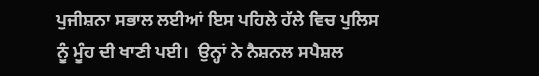ਪੁਜੀਸ਼ਨਾ ਸਭਾਲ ਲਈਆਂ ਇਸ ਪਹਿਲੇ ਹੱਲੇ ਵਿਚ ਪੁਲਿਸ ਨੂੰ ਮੂੰਹ ਦੀ ਖਾਣੀ ਪਈ।  ਉਨ੍ਹਾਂ ਨੇ ਨੈਸ਼ਨਲ ਸਪੈਸ਼ਲ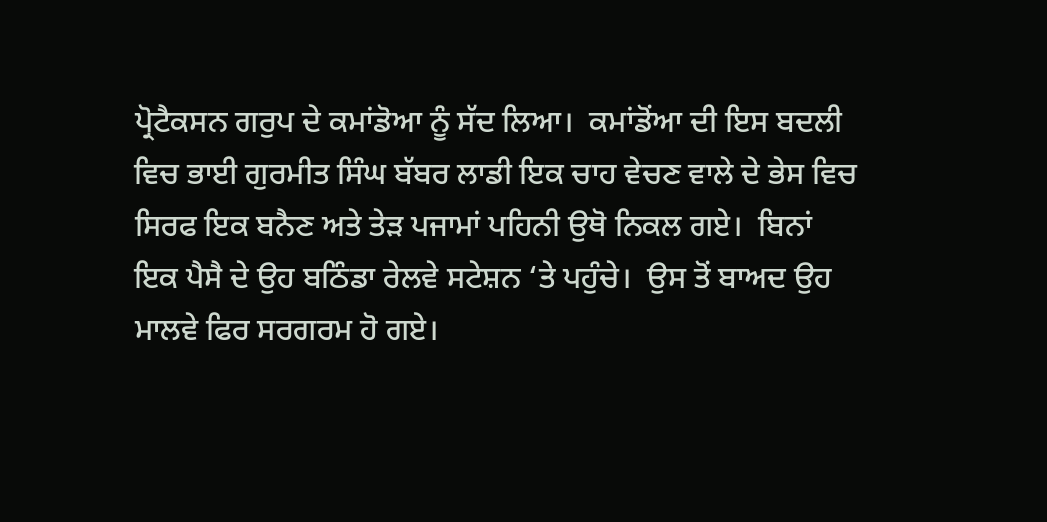ਪ੍ਰੋਟੈਕਸਨ ਗਰੁਪ ਦੇ ਕਮਾਂਡੋਆ ਨੂੰ ਸੱਦ ਲਿਆ।  ਕਮਾਂਡੋਂਆ ਦੀ ਇਸ ਬਦਲੀ ਵਿਚ ਭਾਈ ਗੁਰਮੀਤ ਸਿੰਘ ਬੱਬਰ ਲਾਡੀ ਇਕ ਚਾਹ ਵੇਚਣ ਵਾਲੇ ਦੇ ਭੇਸ ਵਿਚ ਸਿਰਫ ਇਕ ਬਨੈਣ ਅਤੇ ਤੇੜ ਪਜਾਮਾਂ ਪਹਿਨੀ ਉਥੋ ਨਿਕਲ ਗਏ।  ਬਿਨਾਂ ਇਕ ਪੈਸੈ ਦੇ ਉਹ ਬਠਿੰਡਾ ਰੇਲਵੇ ਸਟੇਸ਼ਨ ‘ਤੇ ਪਹੁੰਚੇ।  ਉਸ ਤੋਂ ਬਾਅਦ ਉਹ ਮਾਲਵੇ ਫਿਰ ਸਰਗਰਮ ਹੋ ਗਏ।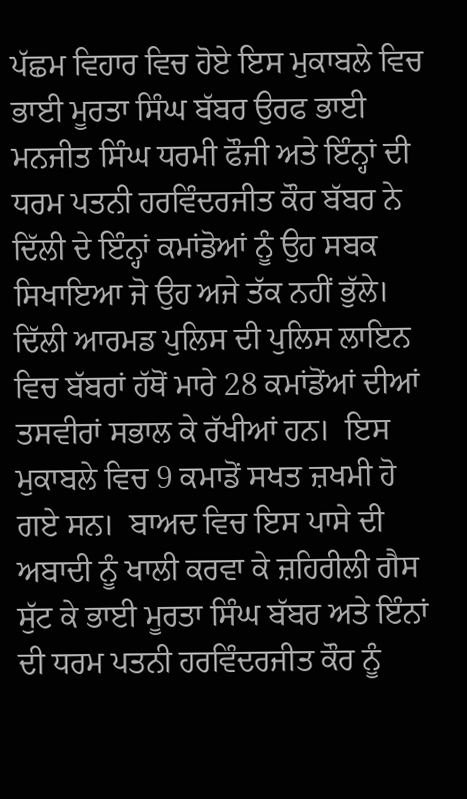ਪੱਛਮ ਵਿਹਾਰ ਵਿਚ ਹੋਏ ਇਸ ਮੁਕਾਬਲੇ ਵਿਚ ਭਾਈ ਮੂਰਤਾ ਸਿੰਘ ਬੱਬਰ ਉਰਫ ਭਾਈ ਮਨਜੀਤ ਸਿੰਘ ਧਰਮੀ ਫੌਜੀ ਅਤੇ ਇੰਨ੍ਹਾਂ ਦੀ ਧਰਮ ਪਤਨੀ ਹਰਵਿੰਦਰਜੀਤ ਕੌਰ ਬੱਬਰ ਨੇ ਦਿੱਲੀ ਦੇ ਇੰਨ੍ਹਾਂ ਕਮਾਂਡੋਆਂ ਨੂੰ ਉਹ ਸਬਕ ਸਿਖਾਇਆ ਜੋ ਉਹ ਅਜੇ ਤੱਕ ਨਹੀਂ ਭੁੱਲੇ।  ਦਿੱਲੀ ਆਰਮਡ ਪੁਲਿਸ ਦੀ ਪੁਲਿਸ ਲਾਇਨ ਵਿਚ ਬੱਬਰਾਂ ਹੱਥੋਂ ਮਾਰੇ 28 ਕਮਾਂਡੋਂਆਂ ਦੀਆਂ ਤਸਵੀਰਾਂ ਸਭਾਲ ਕੇ ਰੱਖੀਆਂ ਹਨ।  ਇਸ ਮੁਕਾਬਲੇ ਵਿਚ 9 ਕਮਾਡੋਂ ਸਖਤ ਜ਼ਖਮੀ ਹੋ ਗਏ ਸਨ।  ਬਾਅਦ ਵਿਚ ਇਸ ਪਾਸੇ ਦੀ ਅਬਾਦੀ ਨੂੰ ਖਾਲੀ ਕਰਵਾ ਕੇ ਜ਼ਹਿਰੀਲੀ ਗੈਸ ਸੁੱਟ ਕੇ ਭਾਈ ਮੂਰਤਾ ਸਿੰਘ ਬੱਬਰ ਅਤੇ ਇੰਨਾਂ ਦੀ ਧਰਮ ਪਤਨੀ ਹਰਵਿੰਦਰਜੀਤ ਕੌਰ ਨੂੰ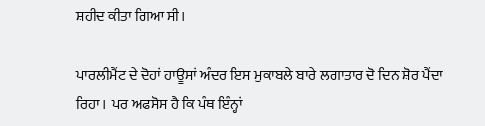ਸ਼ਹੀਦ ਕੀਤਾ ਗਿਆ ਸੀ।

ਪਾਰਲੀਮੈਂਟ ਦੇ ਦੋਹਾਂ ਹਾਊਸਾਂ ਅੰਦਰ ਇਸ ਮੁਕਾਬਲੇ ਬਾਰੇ ਲਗਾਤਾਰ ਦੋ ਦਿਨ ਸ਼ੋਰ ਪੈਂਦਾ ਰਿਹਾ।  ਪਰ ਅਫਸੋਸ ਹੈ ਕਿ ਪੰਥ ਇੰਨ੍ਹਾਂ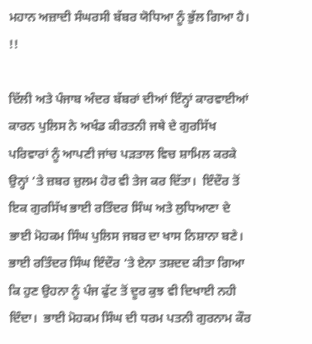ਮਹਾਨ ਅਜ਼ਾਦੀ ਸੰਘਰਸੀ ਬੱਬਰ ਯੋਧਿਆ ਨੂੰ ਭੁੱਲ ਗਿਆ ਹੈ।  !!

ਦਿੱਲੀ ਅਤੇ ਪੰਜਾਬ ਅੰਦਰ ਬੱਬਰਾਂ ਦੀਆਂ ਇੰਨ੍ਹਾਂ ਕਾਰਵਾਈਆਂ ਕਾਰਨ ਪੁਲਿਸ ਨੇ ਅਖੰਡ ਕੀਰਤਨੀ ਜਥੇ ਦੇ ਗੁਰਸਿੱਖ ਪਰਿਵਾਰਾਂ ਨੂੰ ਆਪਣੀ ਜਾਂਚ ਪੜਤਾਲ ਵਿਚ ਸ਼ਾਮਿਲ ਕਰਕੇ ਉਨ੍ਹਾਂ ‘ਤੇ ਜ਼ਬਰ ਜ਼ੁਲਮ ਹੋਰ ਵੀ ਤੇਜ ਕਰ ਦਿੱਤਾ।  ਇੰਦੌਰ ਤੋਂ ਇਕ ਗੁਰਸਿੱਖ ਭਾਈ ਰਤਿੰਦਰ ਸਿੰਘ ਅਤੇ ਲੁਧਿਆਣਾ ਦੇ ਭਾਈ ਮੋਹਕਮ ਸਿੰਘ ਪੁਲਿਸ ਜਬਰ ਦਾ ਖਾਸ ਨਿਸ਼ਾਨਾ ਬਣੇ।  ਭਾਈ ਰਤਿੰਦਰ ਸਿੰਘ ਇੰਦੌਰ ‘ਤੇ ਏਨਾ ਤਸ਼ਦਦ ਕੀਤਾ ਗਿਆ ਕਿ ਹੁਣ ਉਹਨਾ ਨੂੰ ਪੰਜ ਫੁੱਟ ਤੋਂ ਦੂਰ ਕੁਝ ਵੀ ਦਿਖਾਈ ਨਹੀ ਦਿੰਦਾ।  ਭਾਈ ਮੋਹਕਮ ਸਿੰਘ ਦੀ ਧਰਮ ਪਤਨੀ ਗੁਰਨਾਮ ਕੌਰ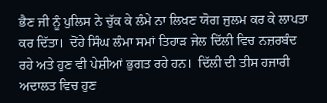ਭੈਣ ਜੀ ਨੂੰ ਪੁਲਿਸ ਨੇ ਚੁੱਕ ਕੇ ਲੰਮੇ ਨਾ ਲਿਖਣ ਯੋਗ ਜੁਲਮ ਕਰ ਕੇ ਲਾਪਤਾ ਕਰ ਦਿੱਤਾ।  ਦੋਂਹੇ ਸਿੰਘ ਲੰਮਾ ਸਮਾਂ ਤਿਹਾੜ ਜੇਲ ਦਿੱਲੀ ਵਿਚ ਨਜ਼ਰਬੰਦ ਰਹੇ ਅਤੇ ਹੁਣ ਵੀ ਪੇਸ਼ੀਆਂ ਭੁਗਤ ਰਹੇ ਹਨ।  ਦਿੱਲੀ ਦੀ ਤੀਸ ਹਜਾਰੀ ਅਦਾਲਤ ਵਿਚ ਹੁਣ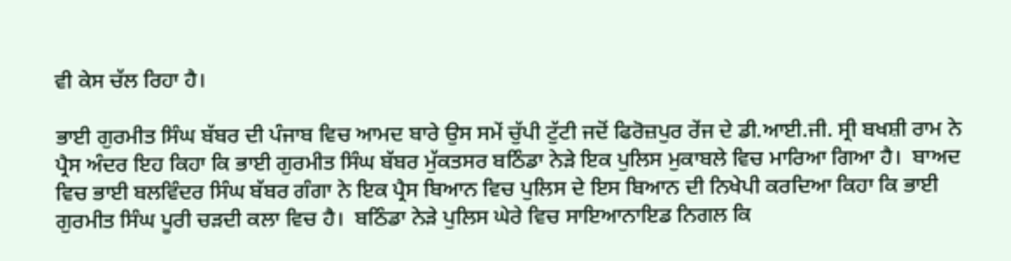ਵੀ ਕੇਸ ਚੱਲ ਰਿਹਾ ਹੈ।

ਭਾਈ ਗੁਰਮੀਤ ਸਿੰਘ ਬੱਬਰ ਦੀ ਪੰਜਾਬ ਵਿਚ ਆਮਦ ਬਾਰੇ ਉਸ ਸਮੇਂ ਚੁੱਪੀ ਟੁੱਟੀ ਜਦੋਂ ਫਿਰੋਜ਼ਪੁਰ ਰੇਂਜ ਦੇ ਡੀ.ਆਈ.ਜੀ. ਸ੍ਰੀ ਬਖਸ਼ੀ ਰਾਮ ਨੇ ਪ੍ਰੈਸ ਅੰਦਰ ਇਹ ਕਿਹਾ ਕਿ ਭਾਈ ਗੁਰਮੀਤ ਸਿੰਘ ਬੱਬਰ ਮੁੱਕਤਸਰ ਬਠਿੰਡਾ ਨੇੜੇ ਇਕ ਪੁਲਿਸ ਮੁਕਾਬਲੇ ਵਿਚ ਮਾਰਿਆ ਗਿਆ ਹੈ।  ਬਾਅਦ ਵਿਚ ਭਾਈ ਬਲਵਿੰਦਰ ਸਿੰਘ ਬੱਬਰ ਗੰਗਾ ਨੇ ਇਕ ਪ੍ਰੈਸ ਬਿਆਨ ਵਿਚ ਪੁਲਿਸ ਦੇ ਇਸ ਬਿਆਨ ਦੀ ਨਿਖੇਪੀ ਕਰਦਿਆ ਕਿਹਾ ਕਿ ਭਾਈ ਗੁਰਮੀਤ ਸਿੰਘ ਪੂਰੀ ਚੜਦੀ ਕਲਾ ਵਿਚ ਹੈ।  ਬਠਿੰਡਾ ਨੇੜੇ ਪੁਲਿਸ ਘੇਰੇ ਵਿਚ ਸਾਇਆਨਾਇਡ ਨਿਗਲ ਕਿ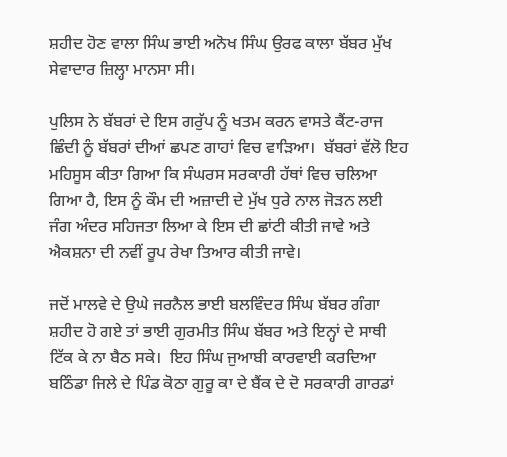ਸ਼ਹੀਦ ਹੋਣ ਵਾਲਾ ਸਿੰਘ ਭਾਈ ਅਨੋਖ ਸਿੰਘ ਉਰਫ ਕਾਲਾ ਬੱਬਰ ਮੁੱਖ ਸੇਵਾਦਾਰ ਜ਼ਿਲ੍ਹਾ ਮਾਨਸਾ ਸੀ।

ਪੁਲਿਸ ਨੇ ਬੱਬਰਾਂ ਦੇ ਇਸ ਗਰੁੱਪ ਨੂੰ ਖਤਮ ਕਰਨ ਵਾਸਤੇ ਕੈਂਟ-ਰਾਜ ਛਿੰਦੀ ਨੂੰ ਬੱਬਰਾਂ ਦੀਆਂ ਛਪਣ ਗਾਹਾਂ ਵਿਚ ਵਾੜਿਆ।  ਬੱਬਰਾਂ ਵੱਲੋ ਇਹ ਮਹਿਸੂਸ ਕੀਤਾ ਗਿਆ ਕਿ ਸੰਘਰਸ ਸਰਕਾਰੀ ਹੱਥਾਂ ਵਿਚ ਚਲਿਆ ਗਿਆ ਹੈ, ਇਸ ਨੂੰ ਕੌਮ ਦੀ ਅਜ਼ਾਦੀ ਦੇ ਮੁੱਖ ਧੁਰੇ ਨਾਲ ਜੋੜਨ ਲਈ ਜੰਗ ਅੰਦਰ ਸਹਿਜਤਾ ਲਿਆ ਕੇ ਇਸ ਦੀ ਛਾਂਟੀ ਕੀਤੀ ਜਾਵੇ ਅਤੇ ਐਕਸ਼ਨਾ ਦੀ ਨਵੀਂ ਰੂਪ ਰੇਖਾ ਤਿਆਰ ਕੀਤੀ ਜਾਵੇ।

ਜਦੋਂ ਮਾਲਵੇ ਦੇ ਉਘੇ ਜਰਨੈਲ ਭਾਈ ਬਲਵਿੰਦਰ ਸਿੰਘ ਬੱਬਰ ਗੰਗਾ ਸ਼ਹੀਦ ਹੋ ਗਏ ਤਾਂ ਭਾਈ ਗੁਰਮੀਤ ਸਿੰਘ ਬੱਬਰ ਅਤੇ ਇਨ੍ਹਾਂ ਦੇ ਸਾਥੀ ਟਿੱਕ ਕੇ ਨਾ ਬੈਠ ਸਕੇ।  ਇਹ ਸਿੰਘ ਜੁਆਬੀ ਕਾਰਵਾਈ ਕਰਦਿਆ ਬਠਿੰਡਾ ਜਿਲੇ ਦੇ ਪਿੰਡ ਕੋਠਾ ਗੁਰੂ ਕਾ ਦੇ ਬੈਂਕ ਦੇ ਦੋ ਸਰਕਾਰੀ ਗਾਰਡਾਂ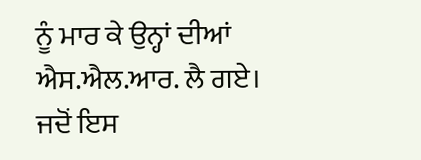ਨੂੰ ਮਾਰ ਕੇ ਉਨ੍ਹਾਂ ਦੀਆਂ ਐਸ.ਐਲ.ਆਰ. ਲੈ ਗਏ।  ਜਦੋਂ ਇਸ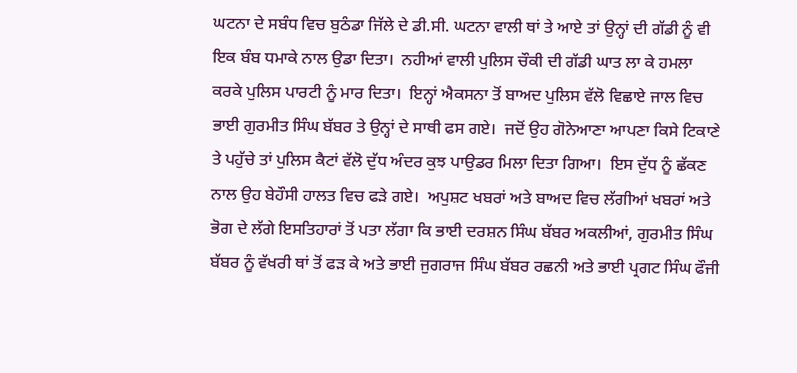ਘਟਨਾ ਦੇ ਸਬੰਧ ਵਿਚ ਬੁਠੰਡਾ ਜਿੱਲੇ ਦੇ ਡੀ.ਸੀ. ਘਟਨਾ ਵਾਲੀ ਥਾਂ ਤੇ ਆਏ ਤਾਂ ਉਨ੍ਹਾਂ ਦੀ ਗੱਡੀ ਨੂੰ ਵੀ ਇਕ ਬੰਬ ਧਮਾਕੇ ਨਾਲ ਉਡਾ ਦਿਤਾ।  ਨਹੀਆਂ ਵਾਲੀ ਪੁਲਿਸ ਚੌਕੀ ਦੀ ਗੱਡੀ ਘਾਤ ਲਾ ਕੇ ਹਮਲਾ ਕਰਕੇ ਪੁਲਿਸ ਪਾਰਟੀ ਨੂੰ ਮਾਰ ਦਿਤਾ।  ਇਨ੍ਹਾਂ ਐਕਸਨਾ ਤੋਂ ਬਾਅਦ ਪੁਲਿਸ ਵੱਲੋ ਵਿਛਾਏ ਜਾਲ ਵਿਚ ਭਾਈ ਗੁਰਮੀਤ ਸਿੰਘ ਬੱਬਰ ਤੇ ਉਨ੍ਹਾਂ ਦੇ ਸਾਥੀ ਫਸ ਗਏ।  ਜਦੋਂ ਉਹ ਗੋਨੇਆਣਾ ਆਪਣਾ ਕਿਸੇ ਟਿਕਾਣੇ ਤੇ ਪਹੁੱਚੇ ਤਾਂ ਪੁਲਿਸ ਕੈਟਾਂ ਵੱਲੋ ਦੁੱਧ ਅੰਦਰ ਕੁਝ ਪਾਉਡਰ ਮਿਲਾ ਦਿਤਾ ਗਿਆ।  ਇਸ ਦੁੱਧ ਨੂੰ ਛੱਕਣ ਨਾਲ ਉਹ ਬੇਹੌਸੀ ਹਾਲਤ ਵਿਚ ਫੜੇ ਗਏ।  ਅਪੁਸ਼ਟ ਖਬਰਾਂ ਅਤੇ ਬਾਅਦ ਵਿਚ ਲੱਗੀਆਂ ਖਬਰਾਂ ਅਤੇ ਭੋਗ ਦੇ ਲੱਗੇ ਇਸਤਿਹਾਰਾਂ ਤੋਂ ਪਤਾ ਲੱਗਾ ਕਿ ਭਾਈ ਦਰਸ਼ਨ ਸਿੰਘ ਬੱਬਰ ਅਕਲੀਆਂ, ਗੁਰਮੀਤ ਸਿੰਘ ਬੱਬਰ ਨੂੰ ਵੱਖਰੀ ਥਾਂ ਤੋਂ ਫੜ ਕੇ ਅਤੇ ਭਾਈ ਜੁਗਰਾਜ ਸਿੰਘ ਬੱਬਰ ਰਛਨੀ ਅਤੇ ਭਾਈ ਪ੍ਰਗਟ ਸਿੰਘ ਫੌਜੀ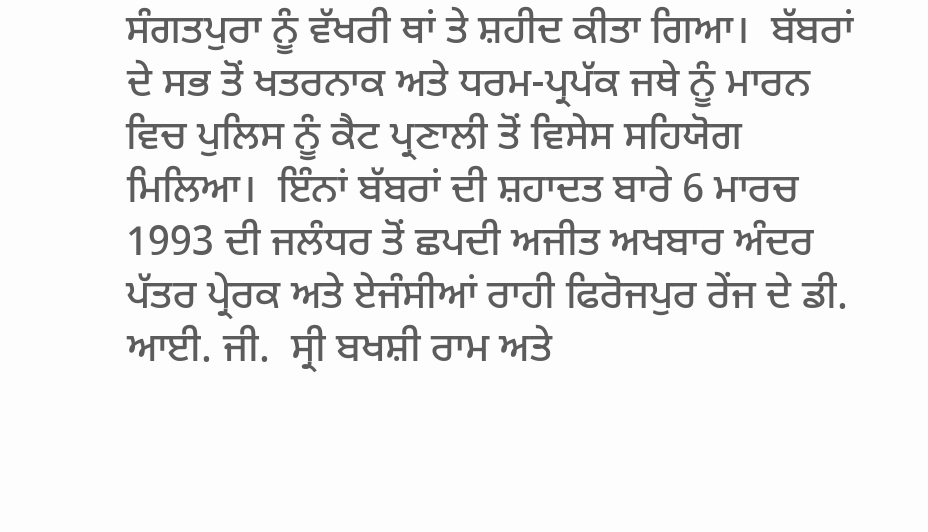ਸੰਗਤਪੁਰਾ ਨੂੰ ਵੱਖਰੀ ਥਾਂ ਤੇ ਸ਼ਹੀਦ ਕੀਤਾ ਗਿਆ।  ਬੱਬਰਾਂ ਦੇ ਸਭ ਤੋਂ ਖਤਰਨਾਕ ਅਤੇ ਧਰਮ-ਪ੍ਰਪੱਕ ਜਥੇ ਨੂੰ ਮਾਰਨ ਵਿਚ ਪੁਲਿਸ ਨੂੰ ਕੈਟ ਪ੍ਰਣਾਲੀ ਤੋਂ ਵਿਸੇਸ ਸਹਿਯੋਗ ਮਿਲਿਆ।  ਇੰਨਾਂ ਬੱਬਰਾਂ ਦੀ ਸ਼ਹਾਦਤ ਬਾਰੇ 6 ਮਾਰਚ 1993 ਦੀ ਜਲੰਧਰ ਤੋਂ ਛਪਦੀ ਅਜੀਤ ਅਖਬਾਰ ਅੰਦਰ ਪੱਤਰ ਪ੍ਰੇਰਕ ਅਤੇ ਏਜੰਸੀਆਂ ਰਾਹੀ ਫਿਰੋਜਪੁਰ ਰੇਂਜ ਦੇ ਡੀ. ਆਈ. ਜੀ.  ਸ੍ਰੀ ਬਖਸ਼ੀ ਰਾਮ ਅਤੇ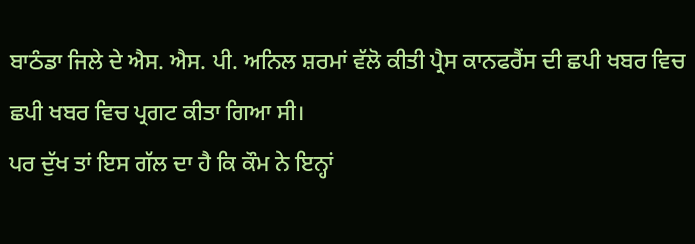ਬਾਠੰਡਾ ਜਿਲੇ ਦੇ ਐਸ. ਐਸ. ਪੀ. ਅਨਿਲ ਸ਼ਰਮਾਂ ਵੱਲੋ ਕੀਤੀ ਪ੍ਰੈਸ ਕਾਨਫਰੈਂਸ ਦੀ ਛਪੀ ਖਬਰ ਵਿਚ ਛਪੀ ਖਬਰ ਵਿਚ ਪ੍ਰਗਟ ਕੀਤਾ ਗਿਆ ਸੀ।
ਪਰ ਦੁੱਖ ਤਾਂ ਇਸ ਗੱਲ ਦਾ ਹੈ ਕਿ ਕੌਮ ਨੇ ਇਨ੍ਹਾਂ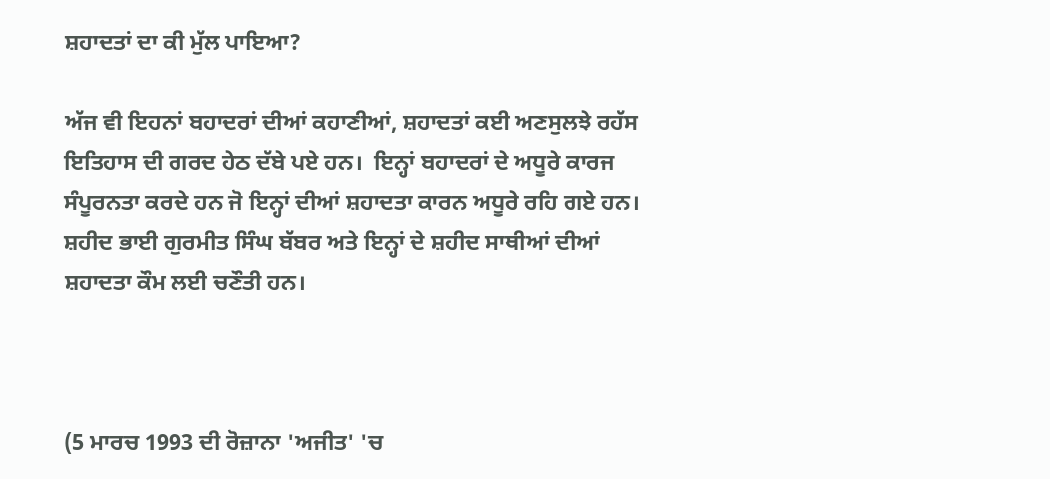ਸ਼ਹਾਦਤਾਂ ਦਾ ਕੀ ਮੁੱਲ ਪਾਇਆ?

ਅੱਜ ਵੀ ਇਹਨਾਂ ਬਹਾਦਰਾਂ ਦੀਆਂ ਕਹਾਣੀਆਂ, ਸ਼ਹਾਦਤਾਂ ਕਈ ਅਣਸੁਲਝੇ ਰਹੱਸ ਇਤਿਹਾਸ ਦੀ ਗਰਦ ਹੇਠ ਦੱਬੇ ਪਏ ਹਨ।  ਇਨ੍ਹਾਂ ਬਹਾਦਰਾਂ ਦੇ ਅਧੂਰੇ ਕਾਰਜ ਸੰਪੂਰਨਤਾ ਕਰਦੇ ਹਨ ਜੋ ਇਨ੍ਹਾਂ ਦੀਆਂ ਸ਼ਹਾਦਤਾ ਕਾਰਨ ਅਧੂਰੇ ਰਹਿ ਗਏ ਹਨ।  ਸ਼ਹੀਦ ਭਾਈ ਗੁਰਮੀਤ ਸਿੰਘ ਬੱਬਰ ਅਤੇ ਇਨ੍ਹਾਂ ਦੇ ਸ਼ਹੀਦ ਸਾਥੀਆਂ ਦੀਆਂ ਸ਼ਹਾਦਤਾ ਕੌਮ ਲਈ ਚਣੌਤੀ ਹਨ।



(5 ਮਾਰਚ 1993 ਦੀ ਰੋਜ਼ਾਨਾ 'ਅਜੀਤ' 'ਚ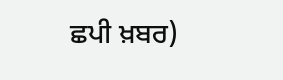ਛਪੀ ਖ਼ਬਰ)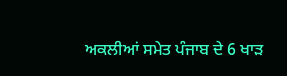ਅਕਲੀਆਂ ਸਮੇਤ ਪੰਜਾਬ ਦੇ 6 ਖਾੜ